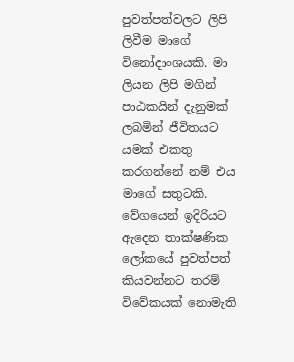පුවත්පත්වලට ලිපි ලිවීම මාගේ විනෝදාංශයකි. මා ලියන ලිපි මගින් පාඨකයින් දැනුමක් ලබමින් ජීවිතයට යමක් එකතු කරගන්නේ නම් එය මාගේ සතුටකි. වේගයෙන් ඉදිරියට ඇදෙන තාක්ෂණික ලෝකයේ පුවත්පත් කියවන්නට තරම් විවේකයක් නොමැති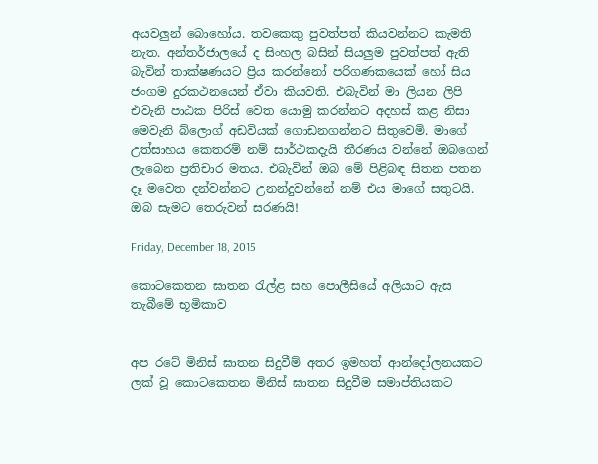අයවලුන් බොහෝය. තවකෙකු පුවත්පත් කියවන්නට කැමති නැත. අන්තර්ජාලයේ ද සිංහල බසින් සියලුම පුවත්පත් ඇති බැවින් තාක්ෂණයට ප්‍රිය කරන්නෝ පරිගණකයෙක් හෝ සිය ජංගම දුරකථනයෙන් ඒවා කියවති. එබැවින් මා ලියන ලිපි එවැනි පාඨක පිරිස් වෙත යොමු කරන්නට අදහස් කළ නිසා මෙවැනි බ්ලොග් අඩවියක් ගොඩනගන්නට සිතුවෙමි. මාගේ උත්සාහය කෙතරම් නම් සාර්ථකදැයි තීරණය වන්නේ ඔබගෙන් ලැබෙන ප්‍රතිචාර මතය. එබැවින් ඔබ මේ පිළිබඳ සිතන පතන දෑ මවෙත දන්වන්නට උනන්දුවන්නේ නම් එය මාගේ සතුටයි. ඔබ සැමට තෙරුවන් සරණයි!

Friday, December 18, 2015

කොටකෙතන ඝාතන රැල්ළ සහ පොලීසියේ අලියාට ඇස තැබීමේ භූමිකාව


අප රටේ මිනිස් ඝාතන සිදුවීම් අතර ඉමහත් ආන්දෝලනයකට ලක් වූ කොටකෙතන මිනිස් ඝාතන සිදුවීම සමාප්තියකට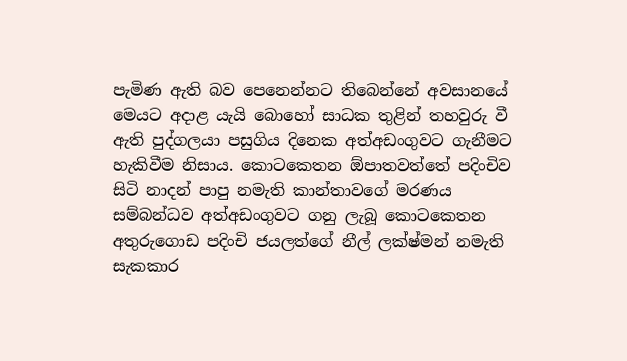පැමිණ ඇති බව පෙනෙන්නට තිබෙන්නේ අවසානයේ මෙයට අදාළ යැයි බොහෝ සාධක තුළින් තහවුරු වී ඇති පුද්ගලයා පසුගිය දිනෙක අත්අඩංගුවට ගැනීමට හැකිවීම නිසාය. කොටකෙතන ඕපාතවත්තේ පදිංචිව සිටි නාදන් පාපු නමැති කාන්තාවගේ මරණය සම්බන්ධව අත්අඩංගුවට ගනු ලැබූ කොටකෙතන අතුරුගොඩ පදිංචි ජයලත්ගේ නීල් ලක්ෂ්මන් නමැති සැකකාර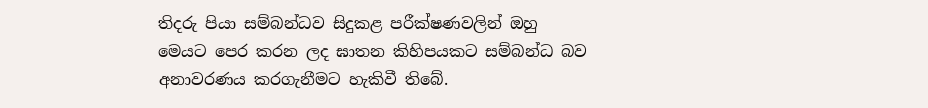තිදරු පියා සම්බන්ධව සිදුකළ පරීක්ෂණවලින් ඔහු මෙයට පෙර කරන ලද ඝාතන කිහිපයකට සම්බන්ධ බව අනාවරණය කරගැනීමට හැකිවී තිබේ.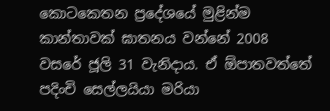කොටකෙතන ප්‍රදේශයේ මුළින්ම කාන්තාවක් ඝාතනය වන්නේ 2008 වසරේ ජූලි 31 වැනිදාය. ඒ ඕපාතවත්තේ පදිංචි සෙල්ලයියා මරියා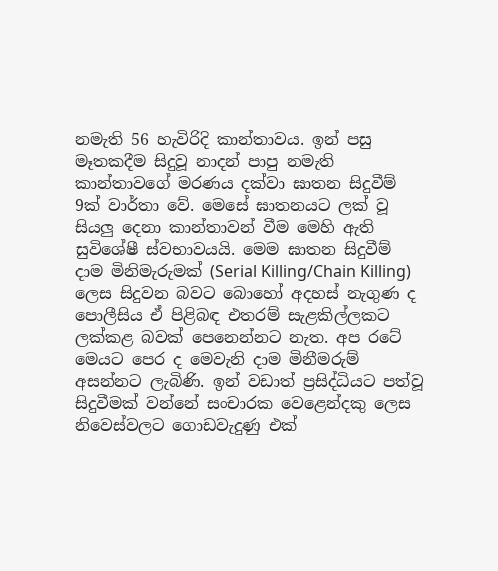නමැති 56 හැවිරිදි කාන්තාවය. ඉන් පසු මෑතකදීම සිදුවූ නාදන් පාපු නමැති කාන්තාවගේ මරණය දක්වා ඝාතන සිදුවීම් 9ක් වාර්තා වේ. මෙසේ ඝාතනයට ලක් වූ සියලු දෙනා කාන්තාවන් වීම මෙහි ඇති සුවිශේෂී ස්වභාවයයි. මෙම ඝාතන සිදුවීම් දාම මිනිමැරුමක් (Serial Killing/Chain Killing) ලෙස සිදුවන බවට බොහෝ අදහස් නැගුණ ද පොලීසිය ඒ පිළිබඳ එතරම් සැළකිල්ලකට ලක්කළ බවක් පෙනෙන්නට නැත. අප රටේ මෙයට පෙර ද මෙවැනි දාම මිනීමරුම් අසන්නට ලැබිණි. ඉන් වඩාත් ප්‍රසිද්ධියට පත්වූ සිදුවීමක් වන්නේ සංචාරක වෙළෙන්දකු ලෙස නිවෙස්වලට ගොඩවැදුණු එක්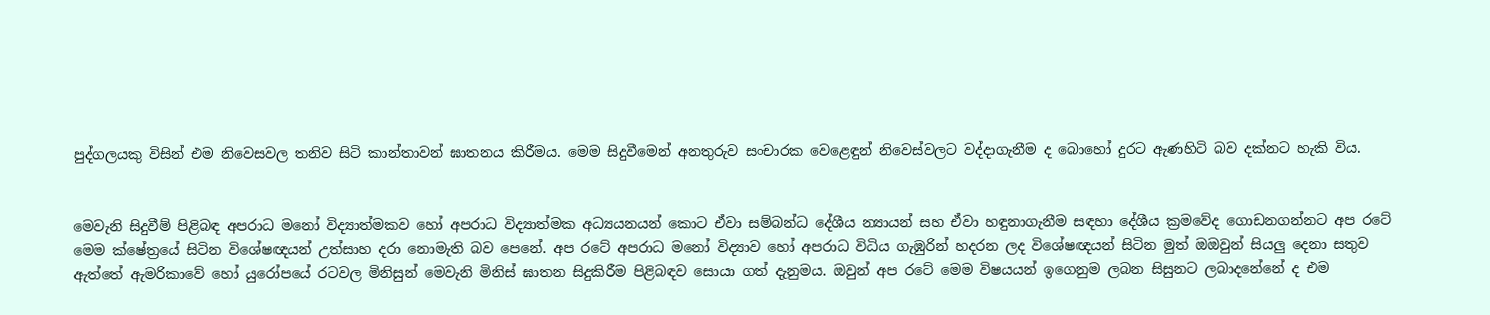පුද්ගලයකු විසින් එම නිවෙසවල තනිව සිටි කාන්තාවන් ඝාතනය කිරීමය. මෙම සිදුවීමෙන් අනතුරුව සංචාරක වෙළෙඳුන් නිවෙස්වලට වද්දාගැනීම ද බොහෝ දුරට ඇණහිටි බව දක්නට හැකි විය.


මෙවැනි සිදුවීම් පිළිබඳ අපරාධ මනෝ විද්‍යාත්මකව හෝ අපරාධ විද්‍යාත්මක අධ්‍යයනයන් කොට ඒවා සම්බන්ධ දේශීය න්‍යායන් සහ ඒවා හඳුනාගැනීම සඳහා දේශීය ක්‍රමවේද ගොඩනගන්නට අප රටේ මෙම ක්ෂේත්‍රයේ සිටින විශේෂඥයන් උත්සාහ දරා නොමැති බව පෙනේ. අප රටේ අපරාධ මනෝ විද්‍යාව හෝ අපරාධ විධිය ගැඹුරින් හදරන ලද විශේෂඥයන් සිටින මුත් ඔඔවුන් සියලු දෙනා සතුව ඇත්තේ ඇමරිකාවේ හෝ යුරෝපයේ රටවල මිනිසුන් මෙවැනි මිනිස් ඝාතන සිදුකිරීම පිළිබඳව සොයා ගත් දැනුමය. ඔවුන් අප රටේ මෙම විෂයයන් ඉගෙනුම ලබන සිසුනට ලබාදනේනේ ද එම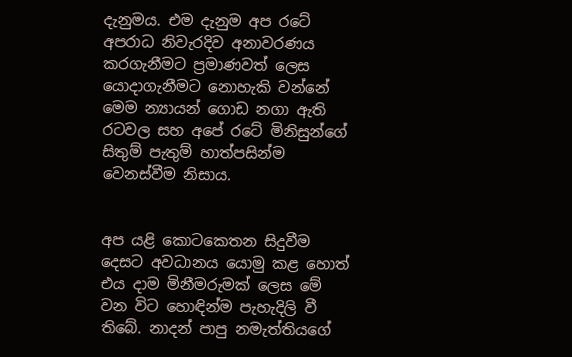දැනුමය. එම දැනුම අප රටේ අපරාධ නිවැරදිව අනාවරණය කරගැනීමට ප්‍රමාණවත් ලෙස යොදාගැනීමට නොහැකි වන්නේ මෙම න්‍යායන් ගොඩ නගා ඇති රටවල සහ අපේ රටේ මිනිසුන්ගේ සිතුම් පැතුම් හාත්පසින්ම වෙනස්වීම නිසාය.


අප යළි කොටකෙතන සිදුවීම දෙසට අවධානය යොමු කළ හොත් එය දාම මිනීමරුමක් ලෙස මේ වන විට හොඳින්ම පැහැදිලි වී තිබේ. නාදන් පාපු නමැත්තියගේ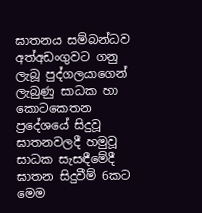ඝාතනය සම්බන්ධව අත්අඩංගුවට ගනු ලැබූ පුද්ගලයාගෙන් ලැබුණු සාධක හා කොටකෙතන ප්‍රදේශයේ සිදුවූ ඝාතනවලදී හමුවූ සාධක සැසඳීමේදී ඝාතන සිදුවීම් 6කට මෙම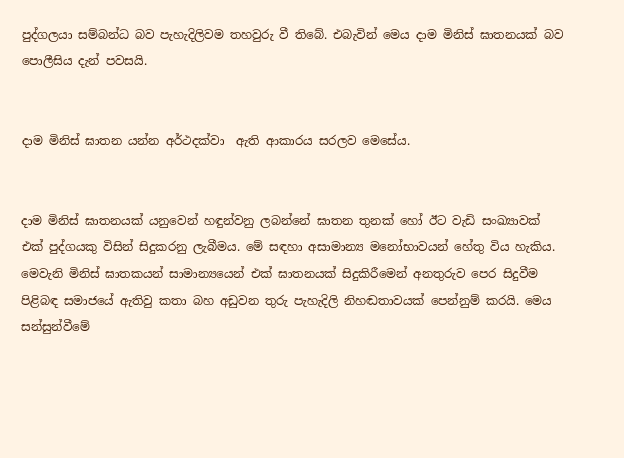පුද්ගලයා සම්බන්ධ බව පැහැදිලිවම තහවුරු වී තිබේ. එබැවින් මෙය දාම මිනිස් ඝාතනයක් බව පොලීසිය දැන් පවසයි.


දාම මිනිස් ඝාතන යන්න අර්ථදක්වා  ඇති ආකාරය සරලව මෙසේය.


දාම මිනිස් ඝාතනයක් යනුවෙන් හඳුන්වනු ලබන්නේ ඝාතන තුනක් හෝ ඊට වැඩි සංඛ්‍යාවක් එක් පුද්ගයකු විසින් සිදුකරනු ලැබීමය. මේ සඳහා අසාමාන්‍ය මනෝභාවයන් හේතු විය හැකිය. මෙවැනි මිනිස් ඝාතකයන් සාමාන්‍යයෙන් එක් ඝාතනයක් සිදුකිරීමෙන් අනතුරුව පෙර සිදුවීම පිළිබඳ සමාජයේ ඇතිවු කතා බහ අඩුවන තුරු පැහැදිලි නිහඬතාවයක් පෙන්නුම් කරයි. මෙය සන්සුන්වීමේ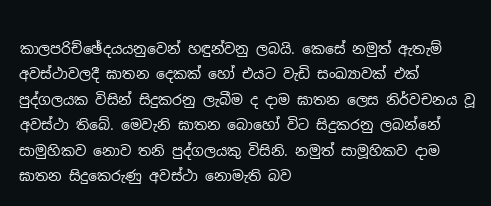කාලපරිච්ඡේදයයනුවෙන් හඳුන්වනු ලබයි. කෙසේ නමුත් ඇතැම් අවස්ථාවලදී ඝාතන දෙකක් හෝ එයට වැඩි සංඛ්‍යාවක් එක් පුද්ගලයක විසින් සිදුකරනු ලැබීම ද දාම ඝාතන ලෙස නිර්වචනය වූ අවස්ථා තිබේ. මෙවැනි ඝාතන බොහෝ විට සිදුකරනු ලබන්නේ සාමුහිකව නොව තනි පුද්ගලයකු විසිනි. නමුත් සාමූහිකව දාම ඝාතන සිදුකෙරුණු අවස්ථා නොමැති බව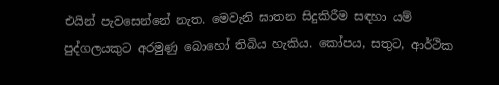එයින් පැවසෙන්නේ නැත. මෙවැනි ඝාතන සිදුකිරීම සඳහා යම් පුද්ගලයකුට අරමුණු බොහෝ තිබිය හැකිය. කෝපය, සතුට, ආර්ථික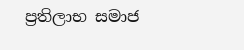ප්‍රතිලාභ සමාජ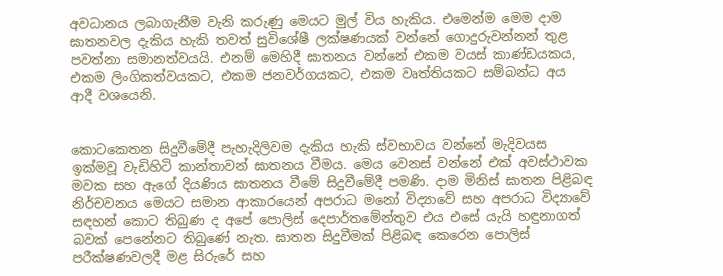අවධානය ලබාගැනීම වැනි කරුණු මෙයට මුල් විය හැකිය. එමෙන්ම මෙම දාම ඝාතනවල දැකිය හැකි තවත් සුවිශේෂී ලක්ෂණයක් වන්නේ ගොදුරුවන්නන් තුළ පවත්නා සමානත්වයයි. එනම් මෙහිදී ඝාතනය වන්නේ එකම වයස් කාණ්ඩයකය, එකම ලිංගිකත්වයකට, එකම ජනවර්ගයකට, එකම වෘත්තියකට සම්බන්ධ අය ආදී වශයෙනි.


කොටකෙතන සිදුවීමේදී පැහැදිලිවම දැකිය හැකි ස්වභාවය වන්නේ මැදිවයස ඉක්මවූ වැඩිහිටි කාන්තාවන් ඝාතනය වීමය. මෙය වෙනස් වන්නේ එක් අවස්ථාවක මවක සහ ඇගේ දියණිය ඝාතනය වීමේ සිදුවීමේදී පමණි. දාම මිනිස් ඝාතන පිළිබඳ නිර්චවනය මෙයට සමාන ආකාරයෙන් අපරාධ මනෝ විද්‍යාවේ සහ අපරාධ විද්‍යාවේ සඳහන් කොට තිබුණ ද අපේ පොලිස් දෙපාර්තමේන්තුව එය එසේ යැයි හඳුනාගත් බවක් පෙනේනට තිබුණේ නැත. ඝාතන සිදුවීමක් පිළිබඳ කෙරෙන පොලිස් පරීක්ෂණවලදී මළ සිරුරේ සහ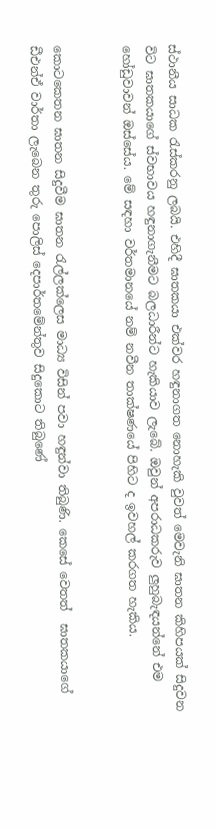ස්ථානීය සාධක රැස්කරනු ලබයි. එහිදී ඝාතකයා එක්වර හඳුනාගත නොහැකි වුවත් මෙවැනි ඝාතන කිහිපයක් සිදුවන විට ඝාතකයාගේ ස්වභාවය හඳුනාගැනීමට බලධාරීන්ට හැකියාව ලැබේ. ඔවුන් අපරාධකරුව ලුහුබැඳයන්නේ එම හෝඩුවාවන් ඔස්සේය. මේ සඳහා වර්තමානයේ නම් නවීන තාක්ෂණයේ පිහිට ද ඉවහල් කරගත හැකිය.


කොටකෙතන ඝාතන සිදුවීම ඝාතන රැල්ලක්ලෙස මාධ්‍ය විසින් පවා හඳුන්වා තිබුණි. කෙසේ වෙතත්  ඝාතකයාගේ ඩීඑන්ඒ වාර්තා ලැබෙන තුරු පොලිස් දෙපාර්තමේන්තුව සිදුකොට තිබුණේ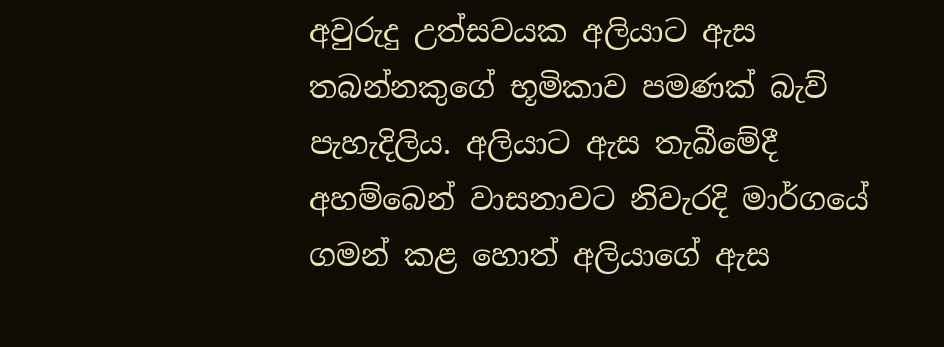අවුරුදු උත්සවයක අලියාට ඇස තබන්නකුගේ භූමිකාව පමණක් බැව් පැහැදිලිය. අලියාට ඇස තැබීමේදී අහම්බෙන් වාසනාවට නිවැරදි මාර්ගයේ ගමන් කළ හොත් අලියාගේ ඇස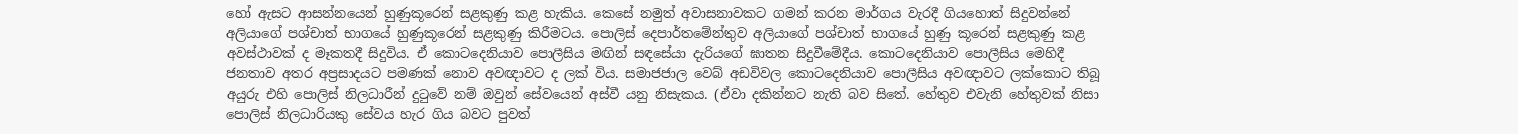හෝ ඇසට ආසන්නයෙන් හුණුකූරෙන් සළකුණු කළ හැකිය. කෙසේ නමුත් අවාසනාවකට ගමන් කරන මාර්ගය වැරදී ගියහොත් සිදුවන්නේ අලියාගේ පශ්චාත් භාගයේ හුණුකූරෙන් සළකුණු කිරීමටය. පොලිස් දෙපාර්තමේන්තුව අලියාගේ පශ්චාත් භාගයේ හුණු කූරෙන් සළකුණු කළ අවස්ථාවක් ද මෑකතදී සිදුවිය. ඒ කොටදෙනියාව පොලීසිය මඟින් සඳසේයා දැරියගේ ඝාතන සිදුවීමේදීය. කොටදෙනියාව පොලීසිය මෙහිදී ජනතාව අතර අප්‍රසාදයට පමණක් නොව අවඥාවට ද ලක් විය. සමාජජාල වෙබ් අඩවිවල කොටදෙනියාව පොලීසිය අවඥාවට ලක්කොට තිබූ අයුරු එහි පොලිස් නිලධාරීන් දුටුවේ නම් ඔවුන් සේවයෙන් අස්වී යනු නිසැකය. (ඒවා දකින්නට නැති බව සිතේ. හේතුව එවැනි හේතුවක් නිසා පොලිස් නිලධාරියකු සේවය හැර ගිය බවට පුවත්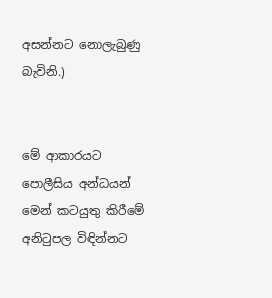අසන්නට නොලැබුණු බැවිනි.)


මේ ආකාරයට පොලීසිය අන්ධයන් මෙන් කටයුතු කිරීමේ අනිටුපල විඳින්නට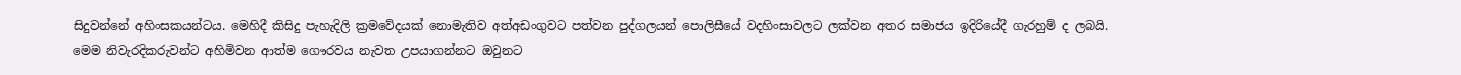සිදුවන්නේ අහිංසකයන්ටය. මෙහිදී කිසිදු පැහැදිලි ක්‍රමවේදයක් නොමැතිව අත්අඩංගුවට පත්වන පුද්ගලයන් පොලිසීයේ වදහිංසාවලට ලක්වන අතර සමාජය ඉදිරියේදී ගැරහුම් ද ලබයි. මෙම නිවැරදිකරුවන්ට අහිමිවන ආත්ම ගෞරවය නැවත උපයාගන්නට ඔවුනට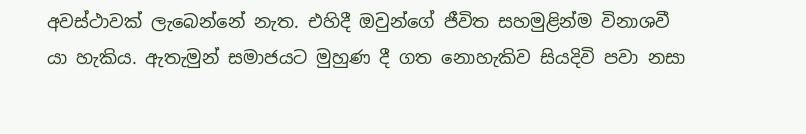අවස්ථාවක් ලැබෙන්නේ නැත. එහිදී ඔවුන්ගේ ජීවිත සහමුළින්ම විනාශවී යා හැකිය. ඇතැමුන් සමාජයට මුහුණ දී ගත නොහැකිව සියදිවි පවා නසා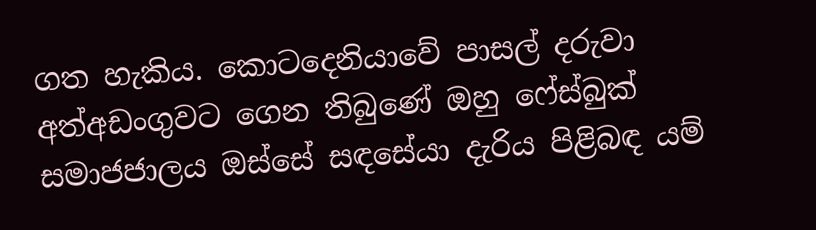ගත හැකිය. කොටදෙනියාවේ පාසල් දරුවා අත්අඩංගුවට ගෙන තිබුණේ ඔහු ෆේස්බුක් සමාජජාලය ඔස්සේ සඳසේයා දැරිය පිළිබඳ යම්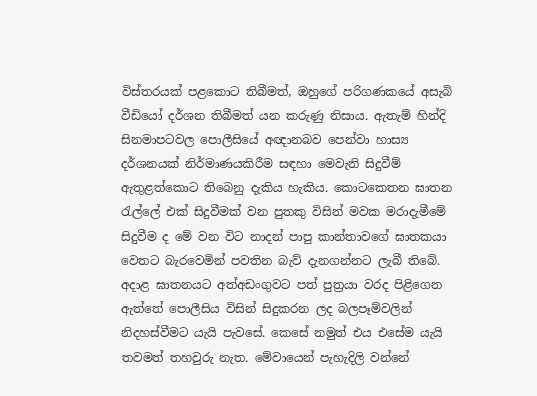විස්තරයක් පළකොට තිබීමත්, ඔහුගේ පරිගණකයේ අසැබි වීඩියෝ දර්ශන තිබීමත් යන කරුණු නිසාය. ඇතැම් හින්දි සිනමාපටවල පොලීසියේ අඥානබව පෙන්වා හාස්‍ය දර්ශනයක් නිර්මාණයකිරීම සඳහා මෙවැනි සිදුවීම් ඇතුළත්කොට තිබෙනු දැකිය හැකිය. කොටකෙතන ඝාතන රැල්ලේ එක් සිදුවීමක් වන පුතකු විසින් මවක මරාදැමීමේ සිදුවීම ද මේ වන විට නාදන් පාපු කාන්තාවගේ ඝාතකයා වෙතට බැරවෙමින් පවතින බැව් දැනගන්නට ලැබී තිබේ. අදාළ ඝාතනයට අත්අඩංගුවට පත් පුත්‍රයා වරද පිළිගෙන ඇත්තේ පොලීසිය විසින් සිදුකරන ලද බලපෑම්වලින් නිදහස්වීමට යැයි පැවසේ. කෙසේ නමුත් එය එසේම යැයි තවමත් තහවුරු නැත. මේවායෙන් පැහැදිලි වන්නේ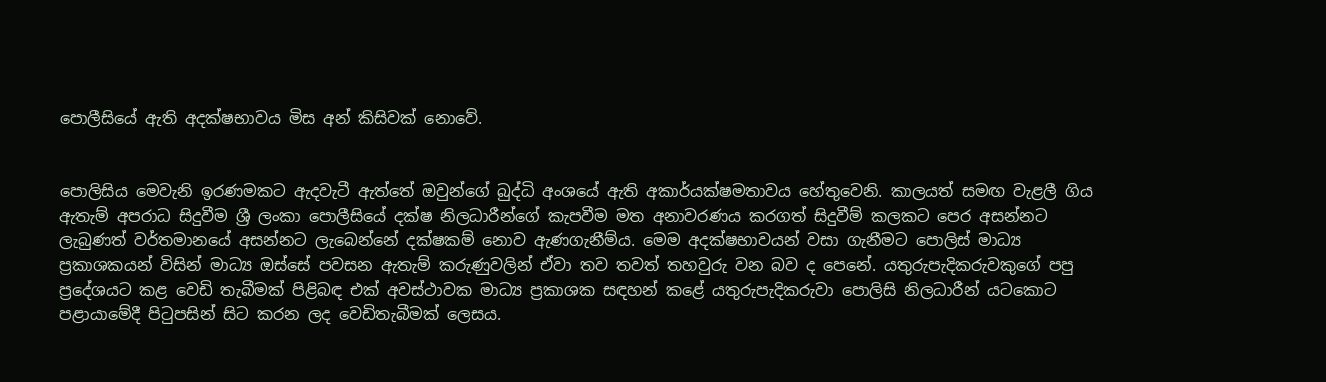පොලීසියේ ඇති අදක්ෂභාවය මිස අන් කිසිවක් නොවේ.


පොලිසිය මෙවැනි ඉරණමකට ඇදවැටී ඇත්තේ ඔවුන්ගේ බුද්ධි අංශයේ ඇති අකාර්යක්ෂමතාවය හේතුවෙනි. කාලයත් සමඟ වැළලී ගිය ඇතැම් අපරාධ සිදුවීම ශ්‍රී ලංකා පොලීසියේ දක්ෂ නිලධාරීන්ගේ කැපවීම මත අනාවරණය කරගත් සිදුවීම් කලකට පෙර අසන්නට ලැබුණත් වර්තමානයේ අසන්නට ලැබෙන්නේ දක්ෂකම් නොව ඇණගැනීම්ය. මෙම අදක්ෂභාවයන් වසා ගැනීමට පොලිස් මාධ්‍ය ප්‍රකාශකයන් විසින් මාධ්‍ය ඔස්සේ පවසන ඇතැම් කරුණුවලින් ඒවා තව තවත් තහවුරු වන බව ද පෙනේ. යතුරුපැදිකරුවකුගේ පපු ප්‍රදේශයට කළ වෙඩි තැබීමක් පිළිබඳ එක් අවස්ථාවක මාධ්‍ය ප්‍රකාශක සඳහන් කළේ යතුරුපැදිකරුවා පොලිසි නිලධාරීන් යටකොට පළායාමේදී පිටුපසින් සිට කරන ලද වෙඩිතැබීමක් ලෙසය.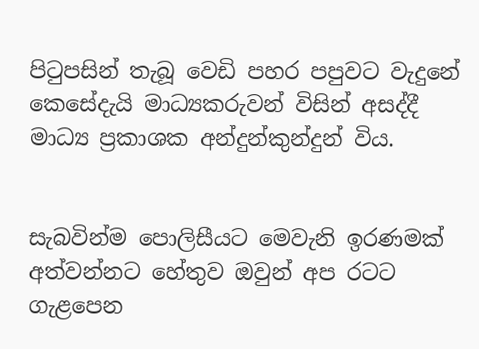පිටුපසින් තැබූ වෙඩි පහර පපුවට වැදුනේ කෙසේදැයි මාධ්‍යකරුවන් විසින් අසද්දී මාධ්‍ය ප්‍රකාශක අන්දුන්කුන්දුන් විය.


සැබවින්ම පොලිසීයට මෙවැනි ඉරණමක් අත්වන්නට හේතුව ඔවුන් අප රටට ගැළපෙන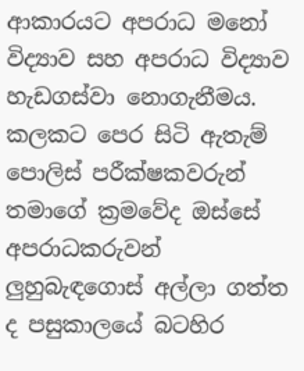ආකාරයට අපරාධ මනෝ විද්‍යාව සහ අපරාධ විද්‍යාව හැඩගස්වා නොගැනීමය. කලකට පෙර සිටි ඇතැම් පොලිස් පරීක්ෂකවරුන් තමාගේ ක්‍රමවේද ඔස්සේ අපරාධකරුවන් ලුහුබැඳගොස් අල්ලා ගත්ත ද පසුකාලයේ බටහිර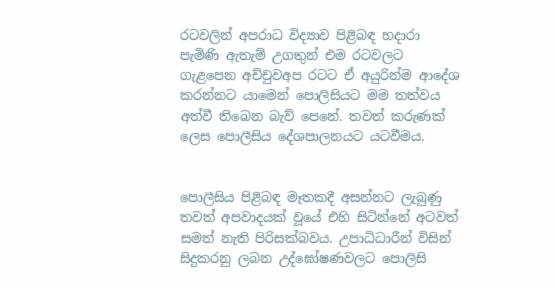රටවලින් අපරාධ විද්‍යාව පිළිබඳ හදාරා පැමිණි ඇතැම් උගතුන් එම රටවලට ගැළපෙන අච්චුවඅප රටට ඒ අයුරින්ම ආදේශ කරන්නට යාමෙන් පොලිසියට මම තත්වය අත්වී තිබෙන බැව් පෙනේ. තවත් කරුණක් ලෙස පොලීසිය දේශපාලනයට යටවීමය.


පොලීසිය පිළිබඳ මෑතකදී අසන්නට ලැබුණු තවත් අපවාදයක් වූයේ එහි සිටින්නේ අටවත් සමත් නැති පිරිසක්බවය. උපාධිධාරීන් විසින් සිදුකරනු ලබන උද්ඝෝෂණවලට පොලිසි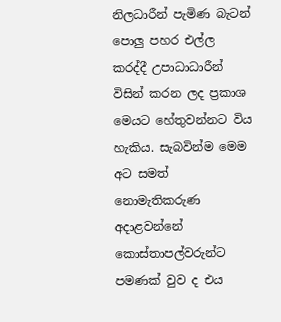නිලධාරීන් පැමිණ බැටන් පොලු පහර එල්ල කරද්දී උපාධාධාරීන් විසින් කරන ලද ප්‍රකාශ මෙයට හේතුවන්නට විය හැකිය. සැබවින්ම මෙම අට සමත් නොමැතිකරුණ අදාළවන්නේ කොස්තාපල්වරුන්ට පමණක් වුව ද එය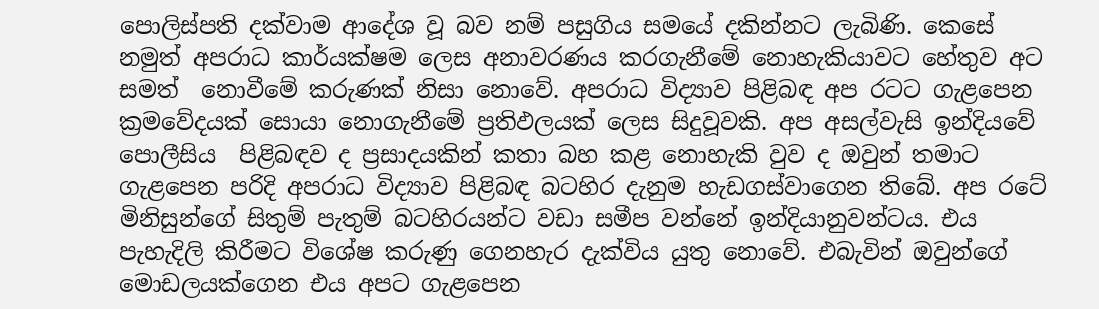පොලිස්පති දක්වාම ආදේශ වූ බව නම් පසුගිය සමයේ දකින්නට ලැබිණි. කෙසේ නමුත් අපරාධ කාර්යක්ෂම ලෙස අනාවරණය කරගැනීමේ නොහැකියාවට හේතුව අට සමත්  නොවීමේ කරුණක් නිසා නොවේ. අපරාධ විද්‍යාව පිළිබඳ අප රටට ගැළපෙන ක්‍රමවේදයක් සොයා නොගැනීමේ ප්‍රතිඵලයක් ලෙස සිදුවූවකි. අප අසල්වැසි ඉන්දියවේ පොලීසිය  පිළිබඳව ද ප්‍රසාදයකින් කතා බහ කළ නොහැකි වුව ද ඔවුන් තමාට ගැළපෙන පරිදි අපරාධ විද්‍යාව පිළිබඳ බටහිර දැනුම හැඩගස්වාගෙන තිබේ. අප රටේ මිනිසුන්ගේ සිතුම් පැතුම් බටහිරයන්ට වඩා සමීප වන්නේ ඉන්දියානුවන්ටය. එය පැහැදිලි කිරීමට විශේෂ කරුණු ගෙනහැර දැක්විය යුතු නොවේ. එබැවින් ඔවුන්ගේ මොඩලයක්ගෙන එය අපට ගැළපෙන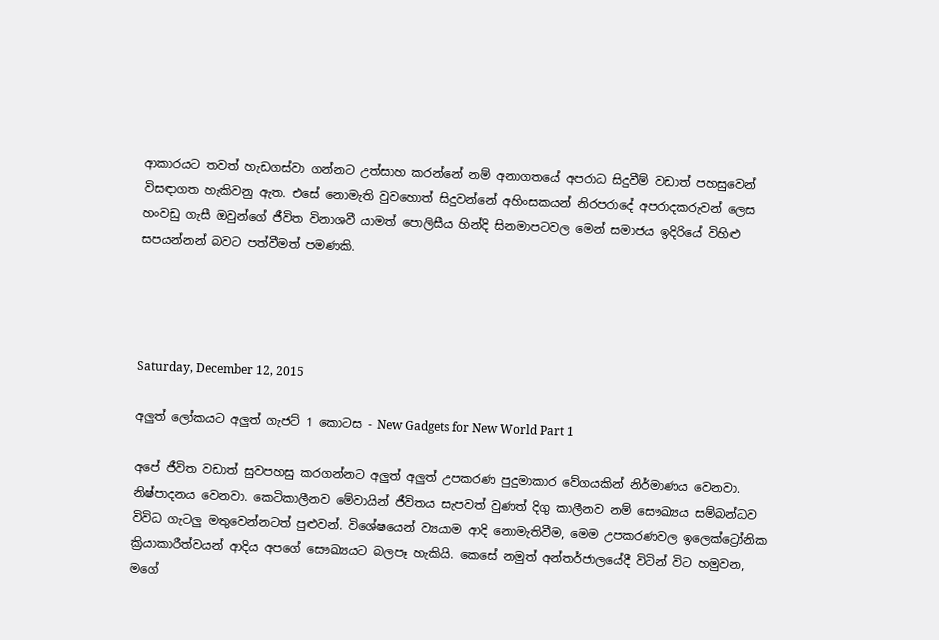ආකාරයට තවත් හැඩගස්වා ගන්නට උත්සාහ කරන්නේ නම් අනාගතයේ අපරාධ සිදුවීම් වඩාත් පහසුවෙන් විසඳාගත හැකිවනු ඇත. එසේ නොමැති වුවහොත් සිදුවන්නේ අහිංසකයන් නිරපරාදේ අපරාදකරුවන් ලෙස හංවඩු ගැසී ඔවුන්ගේ ජීවිත විනාශවී යාමත් පොලිසීය හින්දි සිනමාපටවල මෙන් සමාජය ඉදිරියේ විහිළු සපයන්නන් බවට පත්වීමත් පමණකි.




Saturday, December 12, 2015

අලුත් ලෝකයට අලුත් ගැජට් 1 කොටස - New Gadgets for New World Part 1

අපේ ජීවිත වඩාත් සුවපහසු කරගන්නට අලුත් අලුත් උපකරණ පුදුමාකාර වේගයකින් නිර්මාණය වෙනවා. නිෂ්පාදනය වෙනවා. කෙටිකාලීනව මේවායින් ජීවිතය සැපවත් වුණත් දිගු කාලීනව නම් සෞඛ්‍යය සම්බන්ධව විවිධ ගැටලු මතුවෙන්නටත් පුළුවන්. විශේෂයෙන් ව්‍යයාම ආදි නොමැතිවීම, මෙම උපකරණවල ඉලෙක්ට්‍රෝනික ක්‍රියාකාරීත්වයන් ආදිය අපගේ සෞඛ්‍යයට බලපෑ හැකියි. කෙසේ නමුත් අන්තර්ජාලයේදී විටින් විට හමුවන, මගේ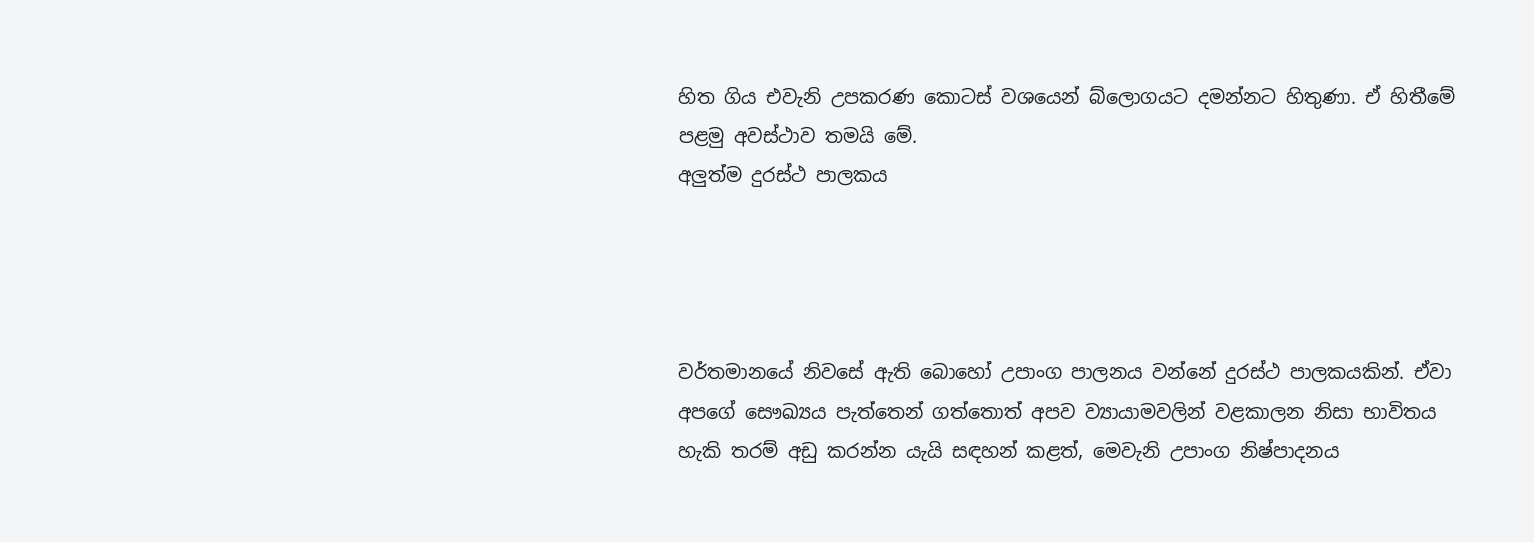හිත ගිය එවැනි උපකරණ කොටස් වශයෙන් බ්ලොගයට දමන්නට හිතුණා. ඒ හිතීමේ පළමු අවස්ථාව තමයි මේ.
අලුත්ම දුරස්ථ පාලකය




වර්තමානයේ නිවසේ ඇති බොහෝ උපාංග පාලනය වන්නේ දුරස්ථ පාලකයකින්. ඒවා අපගේ සෞඛ්‍යය පැත්තෙන් ගත්තොත් අපව ව්‍යායාමවලින් වළකාලන නිසා භාවිතය හැකි තරම් අඩු කරන්න යැයි සඳහන් කළත්, මෙවැනි උපාංග නිෂ්පාදනය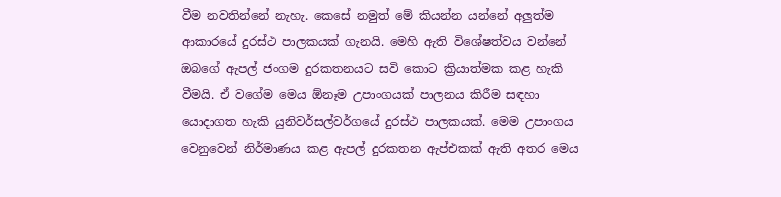වීම නවතින්නේ නැහැ. කෙසේ නමුත් මේ කියන්න යන්නේ අලුත්ම ආකාරයේ දුරස්ථ පාලකයක් ගැනයි. මෙහි ඇති විශේෂත්වය වන්නේ ඔබගේ ඇපල් ජංගම දුරකතනයට සවි කොට ක්‍රියාත්මක කළ හැකි වීමයි. ඒ වගේම මෙය ඕනෑම උපාංගයක් පාලනය කිරීම සඳහා යොදාගත හැකි යුනිවර්සල්වර්ගයේ දුරස්ථ පාලකයක්. මෙම උපාංගය වෙනුවෙන් නිර්මාණය කළ ඇපල් දුරකතන ඇප්එකක් ඇති අතර මෙය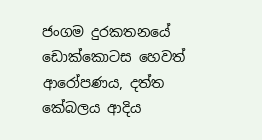ජංගම දුරකතනයේ ඩොක්කොටස හෙවත් ආරෝපණය, දත්ත කේබලය ආදිය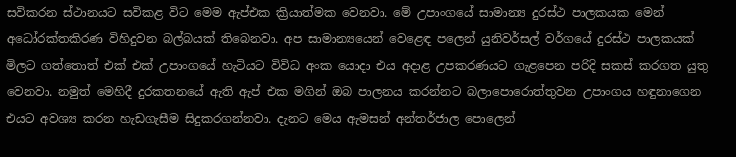සවිකරන ස්ථානයට සවිකළ විට මෙම ඇප්එක ක්‍රියාත්මක වෙනවා. මේ උපාංගයේ සාමාන්‍ය දුරස්ථ පාලකයක මෙන් අධෝරක්තකිරණ විහිදුවන බල්බයක් තිබෙනවා. අප සාමාන්‍යයෙන් වෙළෙඳ පලෙන් යුනිවර්සල් වර්ගයේ දුරස්ථ පාලකයක් මිලට ගත්තොත් එක් එක් උපාංගයේ හැටියට විවිධ අංක යොදා එය අදාළ උපකරණයට ගැළපෙන පරිදි සකස් කරගත යුතු වෙනවා. නමුත් මෙහිදී දුරකතනයේ ඇති ඇප් එක මගින් ඔබ පාලනය කරන්නට බලාපොරොත්තුවන උපාංගය හඳුනාගෙන එයට අවශ්‍ය කරන හැඩගැසීම සිදුකරගන්නවා. දැනට මෙය ඇමසන් අන්තර්ජාල පොලෙන්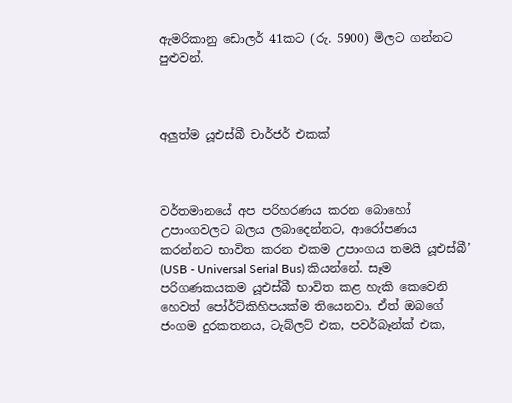ඇමරිකානු ඩොලර් 41කට (රු. 5900) මිලට ගන්නට පුළුවන්.



අලුත්ම යූඑස්බී චාර්ජර් එකක්



වර්තමානයේ අප පරිහරණය කරන බොහෝ උපාංගවලට බලය ලබාදෙන්නට, ආරෝපණය කරන්නට භාවිත කරන එකම උපාංගය තමයි යූඑස්බී’ (USB - Universal Serial Bus) කියන්නේ. සෑම පරිගණකයකම යූඑස්බී භාවිත කළ හැකි කෙවෙනි හෙවත් පෝර්ට්කිහිපයක්ම තියෙනවා. ඒත් ඔබගේ ජංගම දුරකතනය, ටැබ්ලට් එක, පවර්බෑන්ක් එක,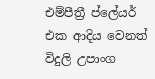එම්පීත්‍රී ප්ලේයර් එක ආදිය වෙනත් විදුලි උපාංග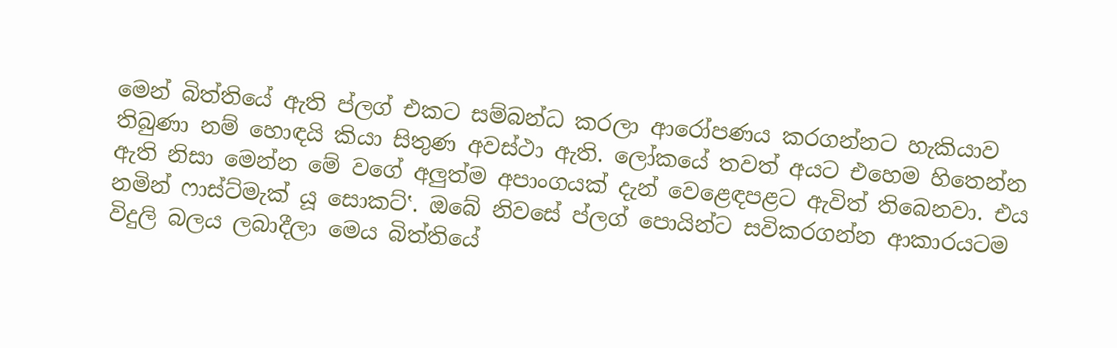මෙන් බිත්තියේ ඇති ප්ලග් එකට සම්බන්ධ කරලා ආරෝපණය කරගන්නට හැකියාව තිබුණා නම් හොඳයි කියා සිතුණ අවස්ථා ඇති. ලෝකයේ තවත් අයට එහෙම හිතෙන්න ඇති නිසා මෙන්න මේ වගේ අලුත්ම අපාංගයක් දැන් වෙළෙඳපළට ඇවිත් තිබෙනවා. එය නමින් ෆාස්ට්මැක් යූ සොකට්‛. ඔබේ නිවසේ ප්ලග් පොයින්ට සවිකරගන්න ආකාරයටම විදුලි බලය ලබාදීලා මෙය බිත්තියේ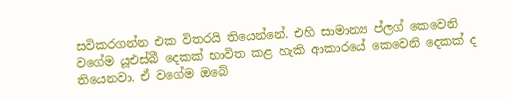සවිකරගන්න එක විතරයි තියෙන්නේ. එහි සාමාන්‍ය ප්ලග් කෙවෙනි වගේම යූඑස්බී දෙකක් භාවිත කළ හැකි ආකාරයේ කෙවෙනි දෙකක් ද තියෙනවා. ඒ වගේම ඔබේ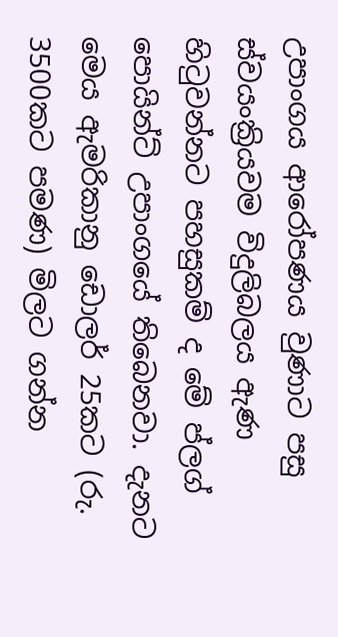උපාංගය ආරෝපණය වුණාට පසු ස්වයංක්‍රියවම විදුලිබලය ඇණ හිටුවන්නට පහසුකම් ද මේ ප්ලග් පොයින්ට් උපාංගයේ තිබෙනවා. දැනට මෙය ඇමරිකානු ඩොලර් 25කට (රු. 3500කට පමණ) මිලට ගන්න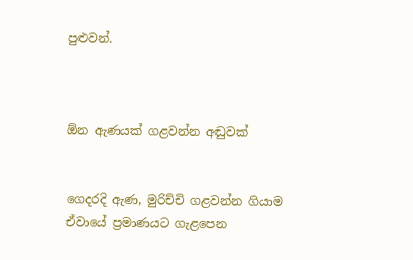පුළුවන්.



ඕන ඇණයක් ගළවන්න අඬුවක්


ගෙදරදි ඇණ, මුරිච්චි ගළවන්න ගියාම ඒවායේ ප්‍රමාණයට ගැළපෙන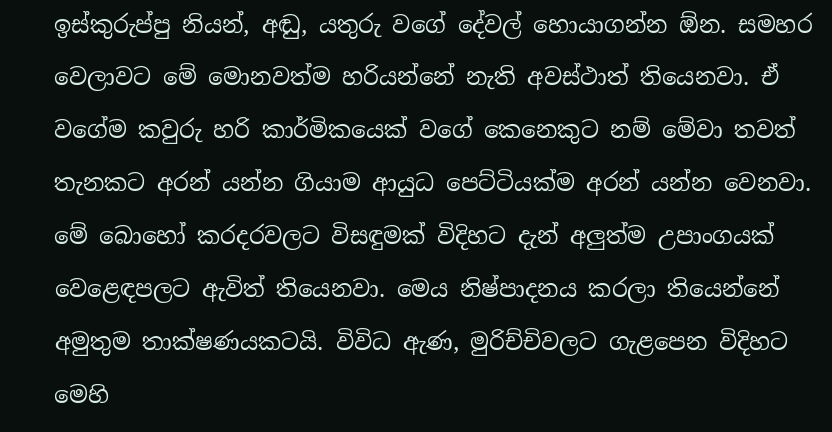ඉස්කුරුප්පු නියන්, අඬු, යතුරු වගේ දේවල් හොයාගන්න ඕන. සමහර වෙලාවට මේ මොනවත්ම හරියන්නේ නැති අවස්ථාත් තියෙනවා. ඒ වගේම කවුරු හරි කාර්මිකයෙක් වගේ කෙනෙකුට නම් මේවා තවත් තැනකට අරන් යන්න ගියාම ආයුධ පෙට්ටියක්ම අරන් යන්න වෙනවා. මේ බොහෝ කරදරවලට විසඳුමක් විදිහට දැන් අලුත්ම උපාංගයක් වෙළෙඳපලට ඇවිත් තියෙනවා. මෙය නිෂ්පාදනය කරලා තියෙන්නේ අමුතුම තාක්ෂණයකටයි. විවිධ ඇණ, මුරිච්චිවලට ගැළපෙන විදිහට මෙහි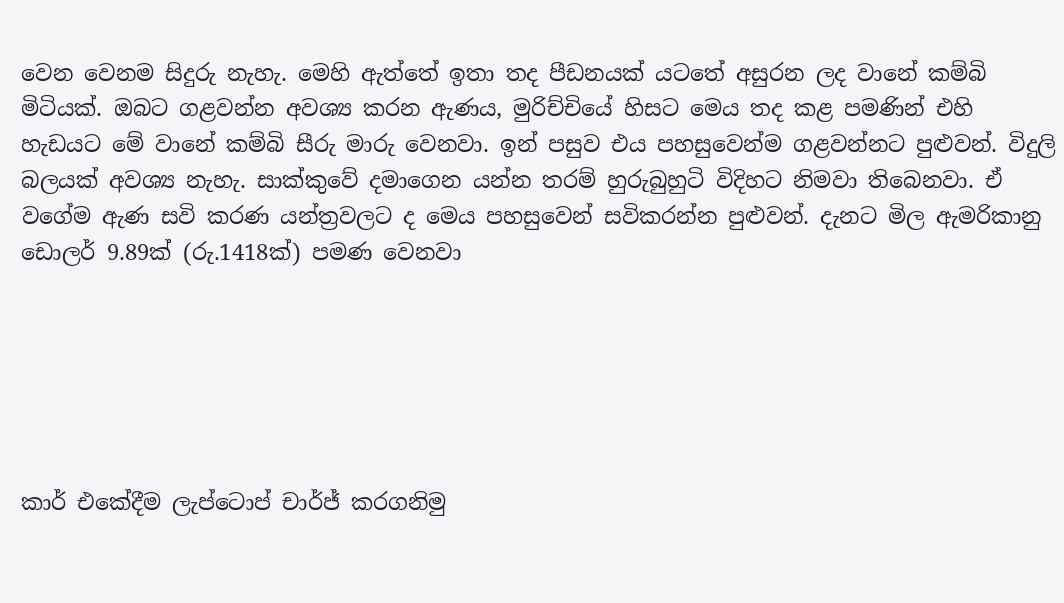වෙන වෙනම සිදුරු නැහැ. මෙහි ඇත්තේ ඉතා තද පීඩනයක් යටතේ අසුරන ලද වානේ කම්බි මිටියක්. ඔබට ගළවන්න අවශ්‍ය කරන ඇණය, මුරිච්චියේ හිසට මෙය තද කළ පමණින් එහි හැඩයට මේ වානේ කම්බි සීරු මාරු වෙනවා. ඉන් පසුව එය පහසුවෙන්ම ගළවන්නට පුළුවන්. විදුලි බලයක් අවශ්‍ය නැහැ. සාක්කුවේ දමාගෙන යන්න තරම් හුරුබුහුටි විදිහට නිමවා තිබෙනවා. ඒ වගේම ඇණ සවි කරණ යන්ත්‍රවලට ද මෙය පහසුවෙන් සවිකරන්න පුළුවන්. දැනට මිල ඇමරිකානු ඩොලර් 9.89ක් (රු.1418ක්) පමණ වෙනවා






කාර් එකේදීම ලැප්ටොප් චාර්ජ් කරගනිමු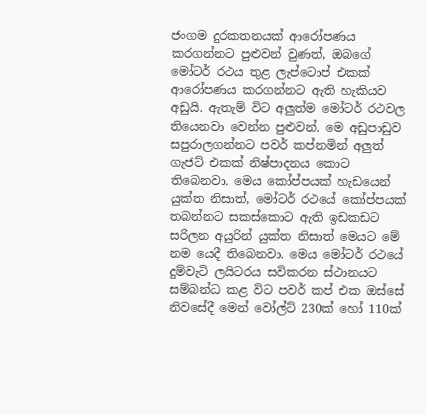ජංගම දුරකතනයක් ආරෝපණය කරගන්නට පුළුවන් වුණත්, ඔබගේ මෝටර් රථය තුළ ලැප්ටොප් එකක් ආරෝපණය කරගන්නට ඇති හැකියව අඩුයි. ඇතැම් විට අලුත්ම මෝටර් රථවල තියෙනවා වෙන්න පුළුවන්. මෙ අඩුපාඩුව සපුරාලගන්නට පවර් කප්නමින් අලුත් ගැජට් එකක් නිෂ්පාදනය කොට තිබෙනවා. මෙය කෝප්පයක් හැඩයෙන් යුක්ත නිසාත්, මෝටර් රථයේ කෝප්පයක් තබන්නට සකස්කොට ඇති ඉඩකඩට සරිලන අයුරින් යුක්ත නිසාත් මෙයට මේ නම යෙදී තිබෙනවා. මෙය මෝටර් රථයේ දුම්වැටි ලයිටරය සවිකරන ස්ථානයට සම්බන්ධ කළ විට පවර් කප් එක ඔස්සේ නිවසේදී මෙන් වෝල්ට් 230ක් හෝ 110ක්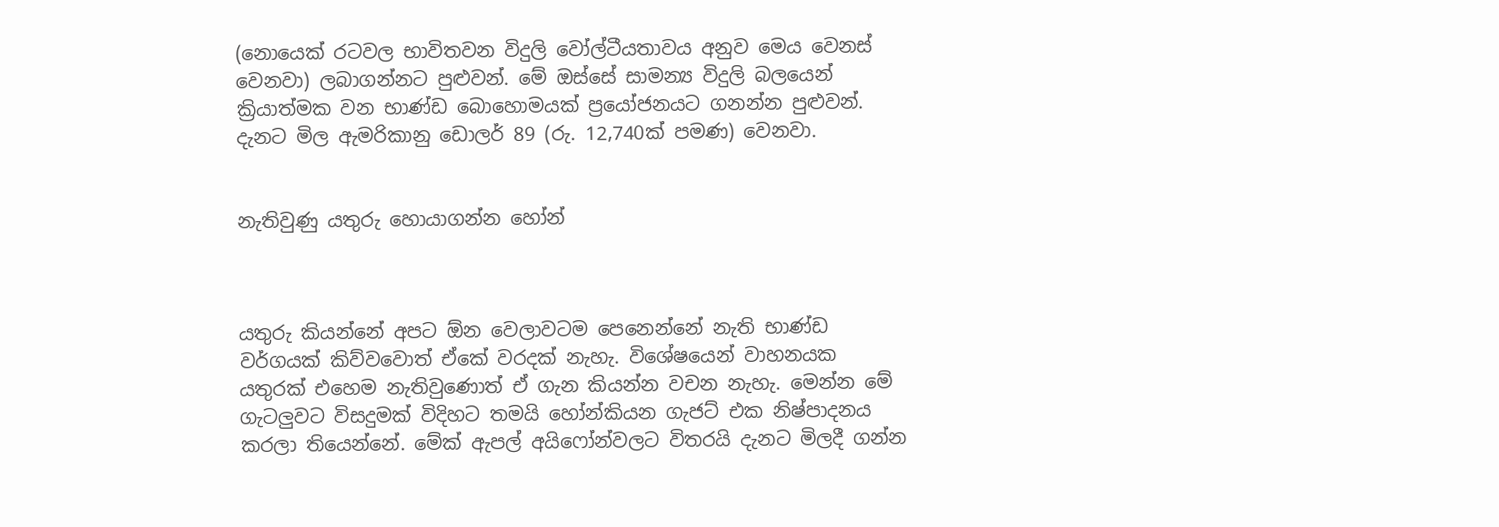(නොයෙක් රටවල භාවිතවන විදුලි වෝල්ටීයතාවය අනුව මෙය වෙනස් වෙනවා) ලබාගන්නට පුළුවන්. මේ ඔස්සේ සාමන්‍ය විදුලි බලයෙන් ක්‍රියාත්මක වන භාණ්ඩ බොහොමයක් ප්‍රයෝජනයට ගනන්න පුළුවන්. දැනට මිල ඇමරිකානු ඩොලර් 89 (රු. 12,740ක් පමණ) වෙනවා.


නැතිවුණු යතුරු හොයාගන්න හෝන්



යතුරු කියන්නේ අපට ඕන වෙලාවටම පෙනෙන්නේ නැති භාණ්ඩ වර්ගයක් කිව්වවොත් ඒකේ වරදක් නැහැ. විශේෂයෙන් වාහනයක යතුරක් එහෙම නැතිවුණොත් ඒ ගැන කියන්න වචන නැහැ. මෙන්න මේ ගැටලුවට විසදුමක් විදිහට තමයි හෝන්කියන ගැජට් එක නිෂ්පාදනය කරලා තියෙන්නේ. මේක් ඇපල් අයිෆෝන්වලට විතරයි දැනට මිලදී ගන්න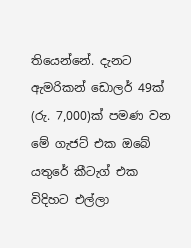තියෙන්නේ. දැනට ඇමරිකන් ඩොලර් 49ක් (රු. 7,000)ක් පමණ වන මේ ගැජට් එක ඔබේ යතුරේ කීටැග් එක විදිහට එල්ලා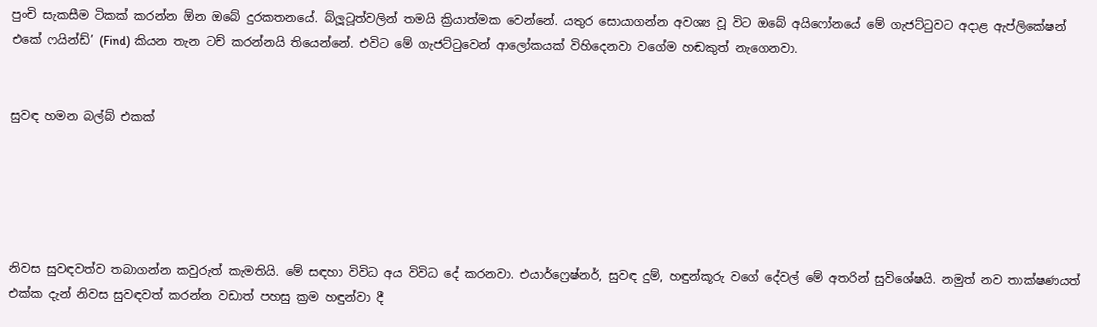පුංචි සැකසීම ටිකක් කරන්න ඕන ඔබේ දුරකතනයේ. බ්ලූටූත්වලින් තමයි ක්‍රියාත්මක වෙන්නේ. යතුර සොයාගන්න අවශ්‍ය වූ විට ඔබේ අයිෆෝනයේ මේ ගැජට්ටුවට අදාළ ඇප්ලිකේෂන් එකේ ෆයින්ඩ්’ (Find) කියන තැන ටච් කරන්නයි තියෙන්නේ. එවිට මේ ගැජට්ටුවෙන් ආලෝකයක් විහිදෙනවා වගේම හඬකුත් නැගෙනවා.


සුවඳ හමන බල්බ් එකක්





නිවස සුවඳවත්ව තබාගන්න කවුරුත් කැමතියි. මේ සඳහා විවිධ අය විවිධ දේ කරනවා. එයාර්ෆ්‍රෙෂ්නර්, සුවඳ දුම්, හඳුන්කූරු වගේ දේවල් මේ අතරින් සුවිශේෂයි. නමුත් නව තාක්ෂණයත් එක්ක දැන් නිවස සුවඳවත් කරන්න වඩාත් පහසු ක්‍රම හඳුන්වා දී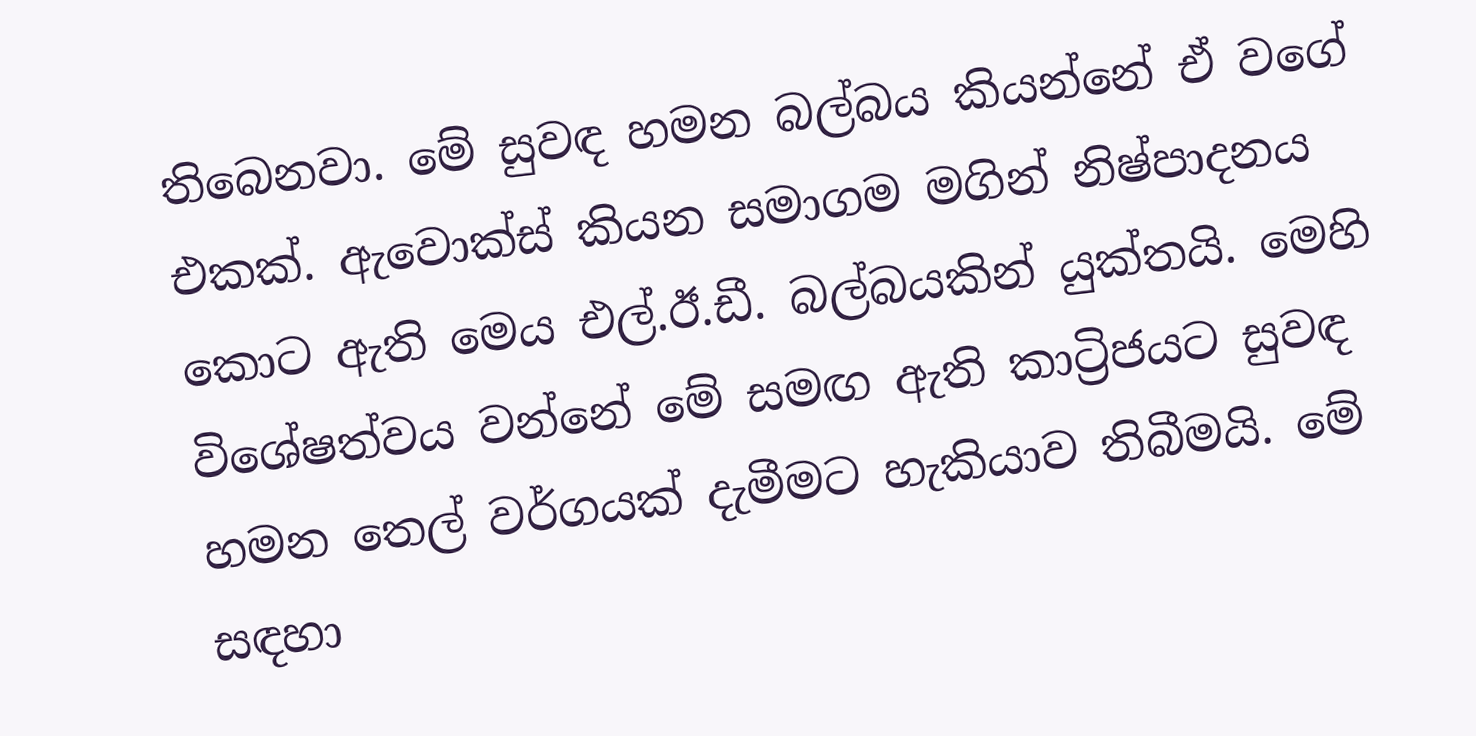තිබෙනවා. මේ සුවඳ හමන බල්බය කියන්නේ ඒ වගේ එකක්. ඇවොක්ස් කියන සමාගම මගින් නිෂ්පාදනය කොට ඇති මෙය එල්.ඊ.ඩී. බල්බයකින් යුක්තයි. මෙහි විශේෂත්වය වන්නේ මේ සමඟ ඇති කාට්‍රිජයට සුවඳ හමන තෙල් වර්ගයක් දැමීමට හැකියාව තිබීමයි. මේ සඳහා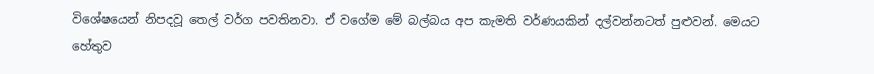විශේෂයෙන් නිපදවූ තෙල් වර්ග පවතිනවා. ඒ වගේම මේ බල්බය අප කැමති වර්ණයකින් දල්වන්නටත් පුළුවන්. මෙයට හේතුව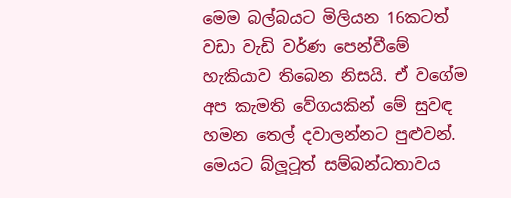මෙම බල්බයට මිලියන 16කටත් වඩා වැඩි වර්ණ පෙන්වීමේ හැකියාව තිබෙන නිසයි. ඒ වගේම අප කැමති වේගයකින් මේ සුවඳ හමන තෙල් දවාලන්නට පුළුවන්. මෙයට බ්ලූටූත් සම්බන්ධතාවය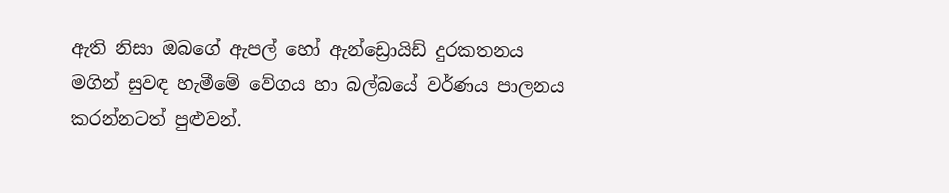ඇති නිසා ඔබගේ ඇපල් හෝ ඇන්ඩ්‍රොයිඩ් දුරකතනය මගින් සුවඳ හැමීමේ වේගය හා බල්බයේ වර්ණය පාලනය කරන්නටත් පුළුවන්.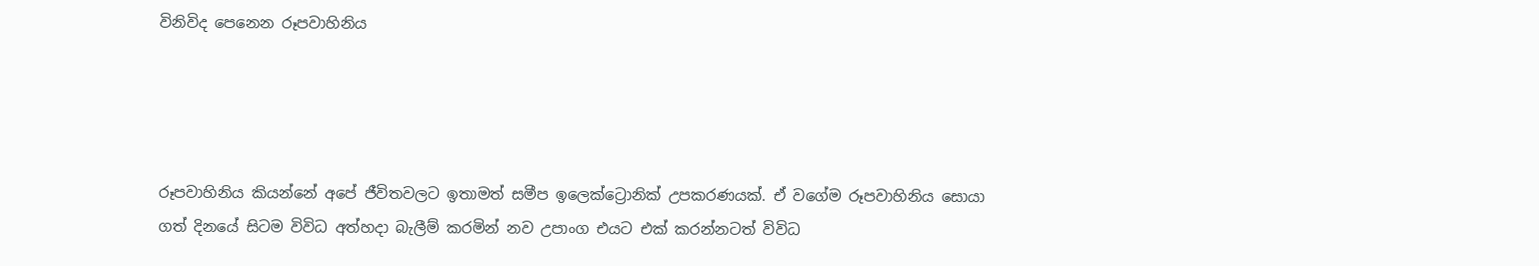විනිවිද පෙනෙන රූපවාහිනිය




රූපවාහිනිය කියන්නේ අපේ ජීවිතවලට ඉතාමත් සමීප ඉලෙක්ට්‍රොනික් උපකරණයක්. ඒ වගේම රූපවාහිනිය සොයා ගත් දිනයේ සිටම විවිධ අත්හදා බැලීම් කරමින් නව උපාංග එයට එක් කරන්නටත් විවිධ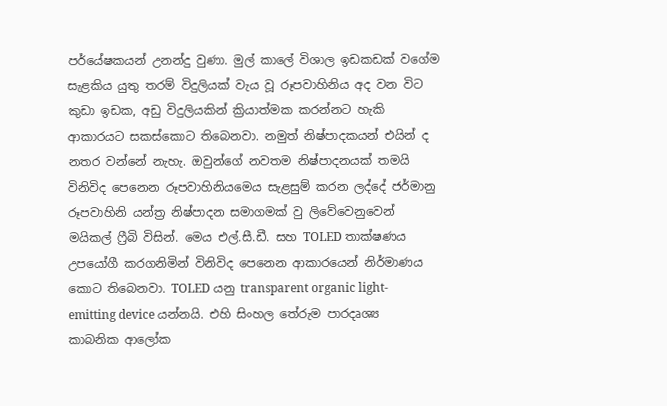පර්යේෂකයන් උනන්දු වුණා. මුල් කාලේ විශාල ඉඩකඩක් වගේම සැළකිය යුතු තරම් විදුලියක් වැය වූ රූපවාහිනිය අද වන විට කුඩා ඉඩක, අඩු විදුලියකින් ක්‍රියාත්මක කරන්නට හැකි ආකාරයට සකස්කොට තිබෙනවා. නමුත් නිෂ්පාදකයන් එයින් ද නතර වන්නේ නැහැ. ඔවුන්ගේ නවතම නිෂ්පාදනයක් තමයි විනිවිද පෙනෙන රූපවාහිනියමෙය සැළසුම් කරන ලද්දේ ජර්මානු රූපවාහිනි යන්ත්‍ර නිෂ්පාදන සමාගමක් වු ලිවේවෙනුවෙන් මයිකල් ෆ්‍රීබි විසින්. මෙය එල්.සී.ඩී. සහ TOLED තාක්ෂණය උපයෝගී කරගනිමින් විනිවිද පෙනෙන ආකාරයෙන් නිර්මාණය කොට තිබෙනවා. TOLED යනු transparent organic light-emitting device යන්නයි. එහි සිංහල තේරුම පාරදෘශ්‍ය කාබනික ආලෝක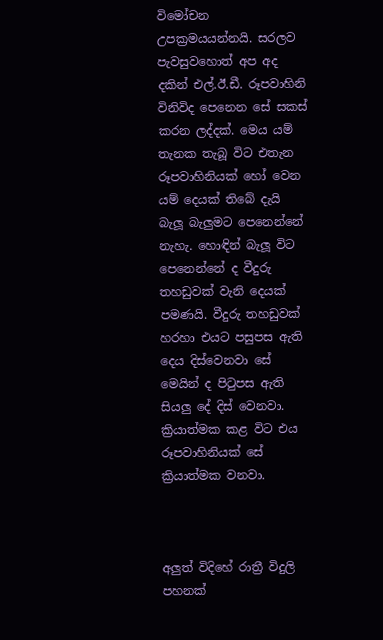විමෝචන උපක්‍රමයයන්නයි. සරලව පැවසුවහොත් අප අද දකින් එල්.ඊ.ඩී. රූපවාහිනි විනිවිද පෙනෙන සේ සකස් කරන ලද්දක්. මෙය යම් තැනක තැබූ විට එතැන රූපවාහිනියක් හෝ වෙන යම් දෙයක් තිබේ දැයි බැලූ බැලුමට පෙනෙන්නේ නැහැ. හොඳින් බැලූ විට පෙනෙන්නේ ද වීදුරු තහඩුවක් වැනි දෙයක් පමණයි. වීදුරු තහඩුවක් හරහා එයට පසුපස ඇති දෙය දිස්වෙනවා සේ මෙයින් ද පිටුපස ඇති සියලු දේ දිස් වෙනවා. ක්‍රියාත්මක කළ විට එය රූපවාහිනියක් සේ ක්‍රියාත්මක වනවා.



අලුත් විදිහේ රාත්‍රී විදුලි පහනක්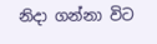නිදා ගන්නා විට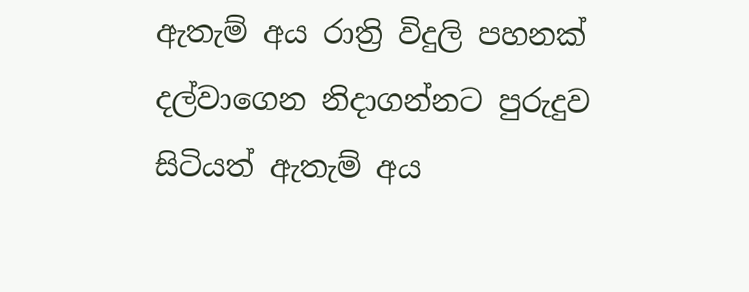ඇතැම් අය රාත්‍රි විදුලි පහනක් දල්වාගෙන නිදාගන්නට පුරුදුව සිටියත් ඇතැම් අය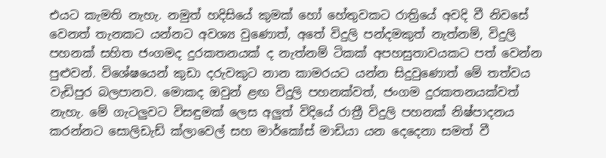එයට කැමති නැහැ. නමුත් හදිසියේ කුමක් හෝ හේතුවකට රාත්‍රියේ අවදි වී නිවසේ වෙනත් තැනකට යන්නට අවශ්‍ය වුණොත්, අතේ විදුලි පන්දමකුත් නැත්නම්, විදුලි පහනක් සහිත ජංගමද දුරකතනයක් ද නැත්නම් ටිකක් අපහසුතාවයකට පත් වෙන්න පුළුවන්. විශේෂයෙන් කුඩා දරුවකුට නාන කාමරයට යන්න සිදුවුණොත් මේ තත්වය වැඩිපුර බලපානව. මොකද ඔවුන් ළඟ විදුලි පහනක්වත්, ජංගම දුරකතනයක්වත් නැහැ. මේ ගැටලුවට විසඳුමක් ලෙස අලුත් විදියේ රාත්‍රී විදුලි පහනක් නිෂ්පාදනය කරන්නට සොලිඩැඩ් ක්ලාවෙල් සහ මාර්කෝස් මාඩියා යන දෙදෙනා සමත් වී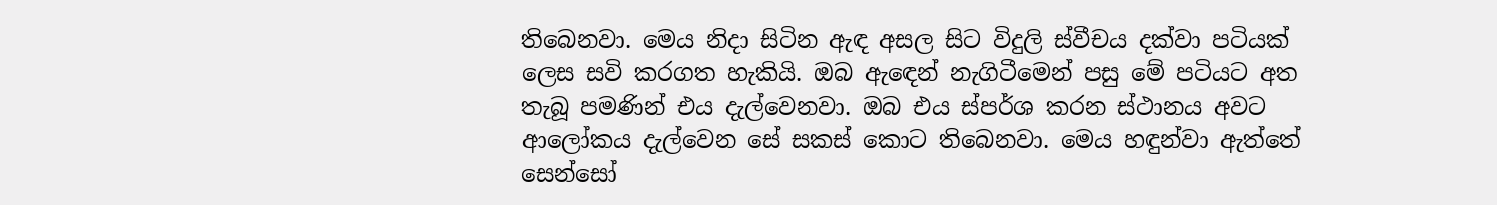තිබෙනවා. මෙය නිදා සිටින ඇඳ අසල සිට විදුලි ස්වීචය දක්වා පටියක් ලෙස සවි කරගත හැකියි. ඔබ ඇඳෙන් නැගිටීමෙන් පසු මේ පටියට අත තැබූ පමණින් එය දැල්වෙනවා. ඔබ එය ස්පර්ශ කරන ස්ථානය අවට ආලෝකය දැල්වෙන සේ සකස් කොට තිබෙනවා. මෙය හඳුන්වා ඇත්තේ සෙන්සෝ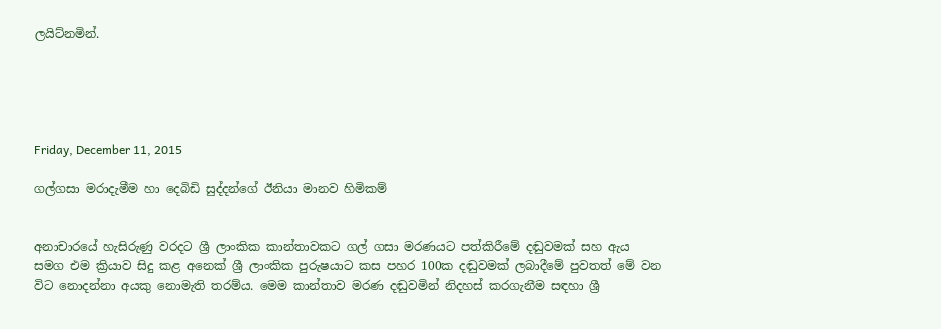ලයිට්නමින්.





Friday, December 11, 2015

ගල්ගසා මරාදැමීම හා දෙබිඩි සුද්දන්ගේ ඊනියා මානව හිමිකම්


අනාචාරයේ හැසිරුණු වරදට ශ්‍රී ලාංකික කාන්තාවකට ගල් ගසා මරණයට පත්කිරීමේ දඬුවමක් සහ ඇය සමග එම ක්‍රියාව සිදු කළ අනෙක් ශ්‍රී ලාංකික පුරුෂයාට කස පහර 100ක දඬුවමක් ලබාදීමේ පුවතත් මේ වන විට නොදන්නා අයකු නොමැති තරම්ය. මෙම කාන්තාව මරණ දඬුවමින් නිදහස් කරගැනීම සඳහා ශ්‍රී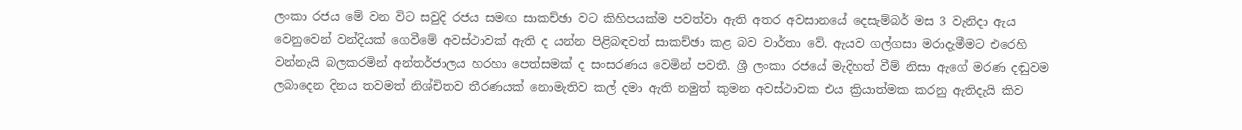ලංකා රජය මේ වන විට සවුදි රජය සමඟ සාකච්ඡා වට කිහිපයක්ම පවත්වා ඇති අතර අවසානයේ දෙසැම්බර් මස 3 වැනිදා ඇය වෙනුවෙන් වන්දියක් ගෙවීමේ අවස්ථාවක් ඇති ද යන්න පිළිබඳවත් සාකච්ඡා කළ බව වාර්තා වේ. ඇයව ගල්ගසා මරාදැමීමට එරෙහි වන්නැයි බලකරමින් අන්තර්ජාලය හරහා පෙත්සමක් ද සංසරණය වෙමින් පවතී. ශ්‍රී ලංකා රජයේ මැදිහත් වීම් නිසා ඇගේ මරණ දඬුවම ලබාදෙන දිනය තවමත් නිශ්චිතව තීරණයක් නොමැතිව කල් දමා ඇති නමුත් කුමන අවස්ථාවක එය ක්‍රියාත්මක කරනු ඇතිදැයි කිව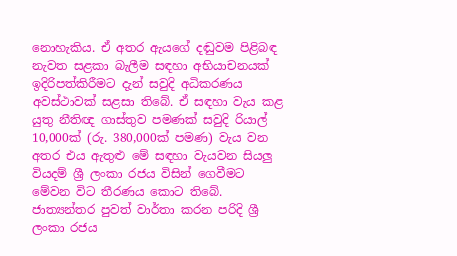නොහැකිය. ඒ අතර ඇයගේ දඬුවම පිළිබඳ නැවත සළකා බැලීම සඳහා අභියාචනයක් ඉදිරිපත්කිරීමට දැන් සවුදි අධිකරණය අවස්ථාවක් සළසා තිබේ. ඒ සඳහා වැය කළ යුතු නීතිඥ ගාස්තුව පමණක් සවුදි රියාල් 10,000ක් (රු. 380,000ක් පමණ) වැය වන අතර එය ඇතුළු මේ සඳහා වැයවන සියලු වියදම් ශ්‍රී ලංකා රජය විසින් ගෙවීමට මේවන විට තීරණය කොට තිබේ. ජාත්‍යන්තර පුවත් වාර්තා කරන පරිදි ශ්‍රී ලංකා රජය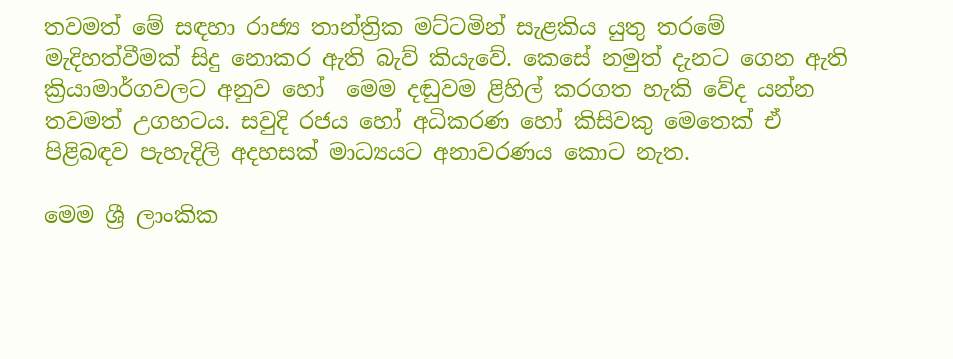තවමත් මේ සඳහා රාජ්‍ය තාන්ත්‍රික මට්ටමින් සැළකිය යුතු තරමේ මැදිහත්වීමක් සිදු නොකර ඇති බැව් කියැවේ. කෙසේ නමුත් දැනට ගෙන ඇති ක්‍රියාමාර්ගවලට අනුව හෝ  මෙම දඬුවම ළිහිල් කරගත හැකි වේද යන්න තවමත් උගහටය. සවුදි රජය හෝ අධිකරණ හෝ කිසිවකු මෙතෙක් ඒ පිළිබඳව පැහැදිලි අදහසක් මාධ්‍යයට අනාවරණය කොට නැත.

මෙම ශ්‍රී ලාංකික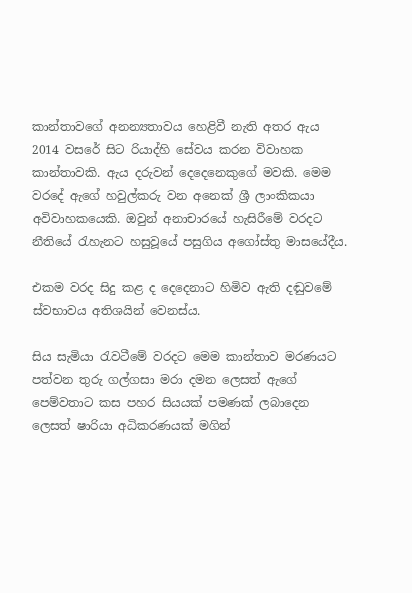කාන්තාවගේ අනන්‍යතාවය හෙළිවී නැති අතර ඇය 2014 වසරේ සිට රියාද්හි සේවය කරන විවාහක කාන්තාවකි. ඇය දරුවන් දෙදෙනෙකුගේ මවකි. මෙම වරදේ ඇගේ හවුල්කරු වන අනෙක් ශ්‍රී ලාංකිකයා අවිවාහකයෙකි. ඔවුන් අනාචාරයේ හැසිරීමේ වරදට නීතියේ රැහැනට හසුවූයේ පසුගිය අගෝස්තු මාසයේදීය.

එකම වරද සිදු කළ ද දෙදෙනාට හිමිව ඇති දඬුවමේ ස්වභාවය අතිශයින් වෙනස්ය.

සිය සැමියා රැවටීමේ වරදට මෙම කාන්තාව මරණයට පත්වන තුරු ගල්ගසා මරා දමන ලෙසත් ඇගේ පෙම්වතාට කස පහර සියයක් පමණක් ලබාදෙන ලෙසත් ෂාරියා අධිකරණයක් මගින්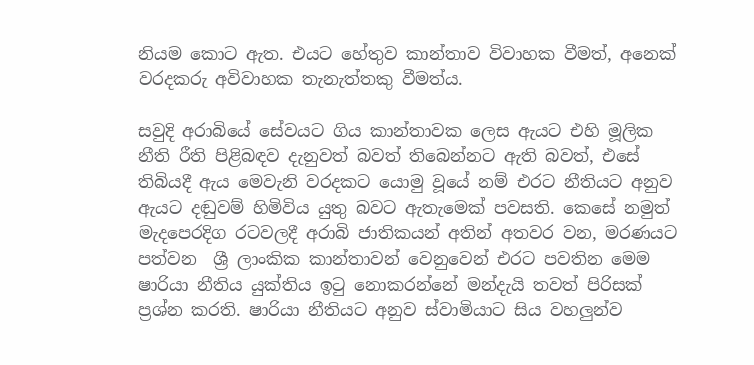නියම කොට ඇත. එයට හේතුව කාන්තාව විවාහක වීමත්, අනෙක් වරදකරු අවිවාහක තැනැත්තකු වීමත්ය.

සවුදි අරාබියේ සේවයට ගිය කාන්තාවක ලෙස ඇයට එහි මූලික නීති රීති පිළිබඳව දැනුවත් බවත් තිබෙන්නට ඇති බවත්, එසේ තිබියදී ඇය මෙවැනි වරදකට යොමු වූයේ නම් එරට නීතියට අනුව ඇයට දඬුවම් හිමිවිය යුතු බවට ඇතැමෙක් පවසති. කෙසේ නමුත් මැදපෙරදිග රටවලදී අරාබි ජාතිකයන් අතින් අතවර වන, මරණයට පත්වන  ශ්‍රී ලාංකික කාන්තාවන් වෙනුවෙන් එරට පවතින මෙම ෂාරියා නීතිය යුක්තිය ඉටු නොකරන්නේ මන්දැයි තවත් පිරිසක් ප්‍රශ්න කරති. ෂාරියා නීතියට අනුව ස්වාමියාට සිය වහලුන්ව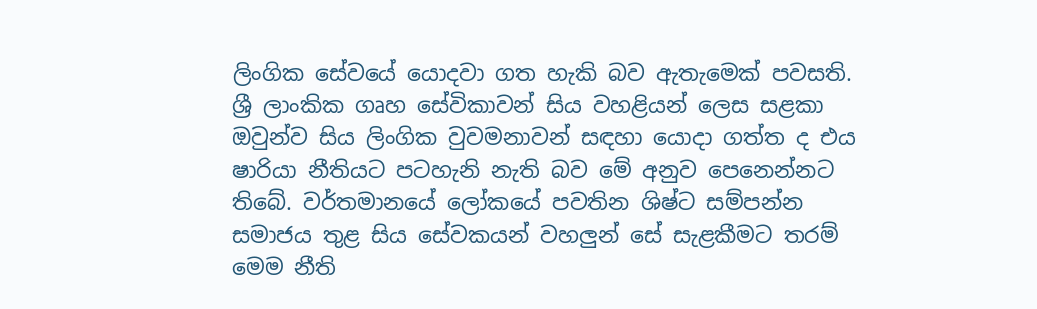ලිංගික සේවයේ යොදවා ගත හැකි බව ඇතැමෙක් පවසති. ශ්‍රී ලාංකික ගෘහ සේවිකාවන් සිය වහළියන් ලෙස සළකා ඔවුන්ව සිය ලිංගික වුවමනාවන් සඳහා යොදා ගත්ත ද එය ෂාරියා නීතියට පටහැනි නැති බව මේ අනුව පෙනෙන්නට තිබේ. වර්තමානයේ ලෝකයේ පවතින ශිෂ්ට සම්පන්න සමාජය තුළ සිය සේවකයන් වහලුන් සේ සැළකීමට තරම් මෙම නීති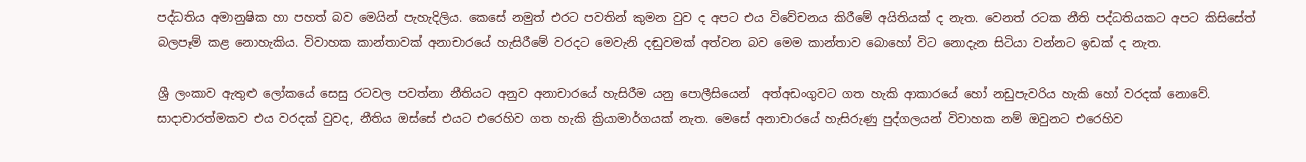පද්ධතිය අමානුෂික හා පහත් බව මෙයින් පැහැදිලිය. කෙසේ නමුත් එරට පවතින් කුමන වුව ද අපට එය විවේචනය කිරීමේ අයිතියක් ද නැත. වෙනත් රටක නීති පද්ධතියකට අපට කිසිසේත් බලපෑම් කළ නොහැකිය. විවාහක කාන්තාවක් අනාචාරයේ හැසිරීමේ වරදට මෙවැනි දඬුවමක් අත්වන බව මෙම කාන්තාව බොහෝ විට නොදැන සිටියා වන්නට ඉඩක් ද නැත.

ශ්‍රී ලංකාව ඇතුළු ලෝකයේ සෙසු රටවල පවත්නා නීතියට අනුව අනාචාරයේ හැසිරීම යනු පොලීසියෙන්  අත්අඩංගුවට ගත හැකි ආකාරයේ හෝ නඩුපැවරිය හැකි හෝ වරදක් නොවේ. සාදාචාරත්මකව එය වරදක් වුවද, නීතිය ඔස්සේ එයට එරෙහිව ගත හැකි ක්‍රියාමාර්ගයක් නැත. මෙසේ අනාචාරයේ හැසිරුණු පුද්ගලයන් විවාහක නම් ඔවුනට එරෙහිව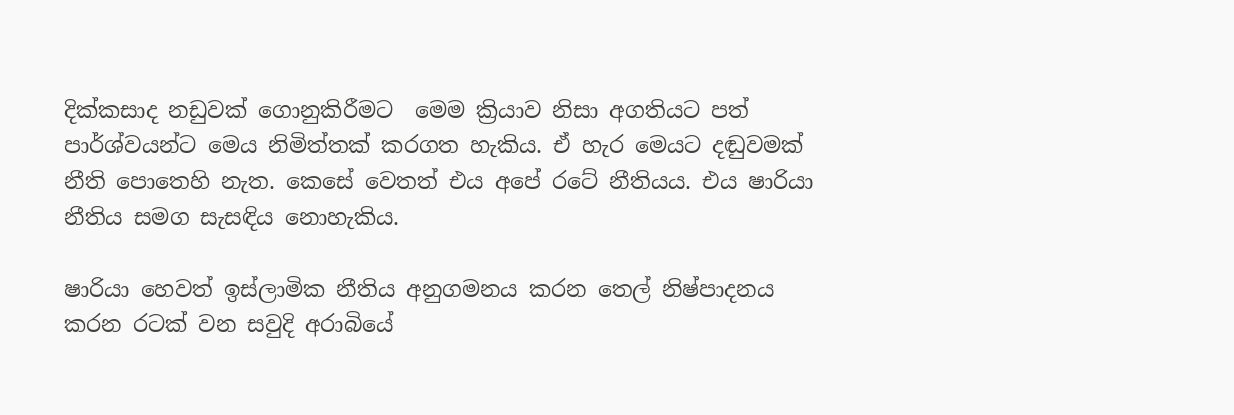දික්කසාද නඩුවක් ගොනුකිරීමට  මෙම ක්‍රියාව නිසා අගතියට පත් පාර්ශ්වයන්ට මෙය නිමිත්තක් කරගත හැකිය. ඒ හැර මෙයට දඬුවමක් නීති පොතෙහි නැත. කෙසේ වෙතත් එය අපේ රටේ නීතියය. එය ෂාරියා නීතිය සමග සැසඳිය නොහැකිය.

ෂාරියා හෙවත් ඉස්ලාමික නීතිය අනුගමනය කරන තෙල් නිෂ්පාදනය කරන රටක් වන සවුදි අරාබියේ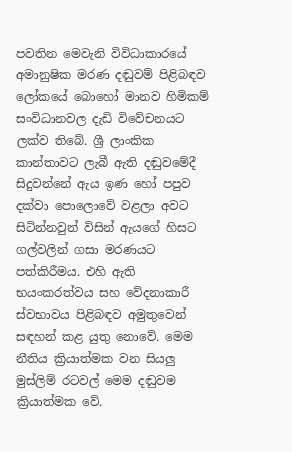පවතින මෙවැනි විවිධාකාරයේ අමානුෂික මරණ දඬුවම් පිළිබඳව ලෝකයේ බොහෝ මානව හිමිකම් සංවිධානවල දැඩි විවේචනයට ලක්ව තිබේ. ශ්‍රී ලාංකික කාන්තාවට ලැබී ඇති දඬුවමේදී සිදුවන්නේ ඇය ඉණ හෝ පපුව දක්වා පොලොවේ වළලා අවට සිටින්නවුන් විසින් ඇයගේ හිසට ගල්වලින් ගසා මරණයට පත්කිරීමය. එහි ඇති භයංකරත්වය සහ වේදනාකාරී ස්වභාවය පිළිබඳව අමුතුවෙන් සඳහන් කළ යුතු නොවේ. මෙම නීතිය ක්‍රියාත්මක වන සියලු මුස්ලිම් රටවල් මෙම දඬුවම ක්‍රියාත්මක වේ.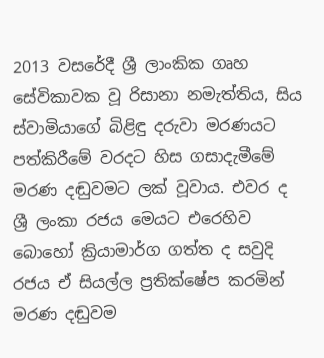2013 වසරේදී ශ්‍රී ලාංකික ගෘහ සේවිකාවක වූ රිසානා නමැත්තිය, සිය ස්වාමියාගේ බිළිඳු දරුවා මරණයට පත්කිරීමේ වරදට හිස ගසාදැමීමේ මරණ දඬුවමට ලක් වූවාය. එවර ද ශ්‍රී ලංකා රජය මෙයට එරෙහිව බොහෝ ක්‍රියාමාර්ග ගත්ත ද සවුදි රජය ඒ සියල්ල ප්‍රතික්ෂේප කරමින් මරණ දඬුවම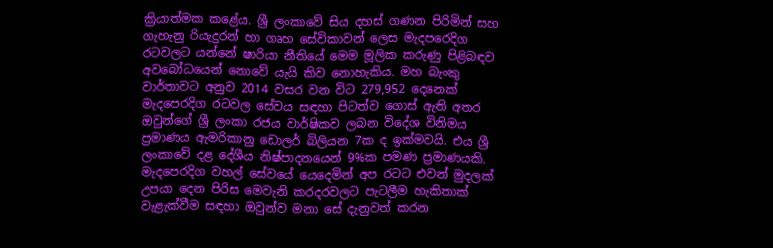ක්‍රියාත්මක කළේය. ශ්‍රී ලංකාවේ සිය දහස් ගණන පිරිමින් සහ ගැහැනු රියැදුරන් හා ගෘහ සේවිකාවන් ලෙස මැදපරෙදිග රටවලට යන්නේ ෂාරියා නීතියේ මෙම මූලික කරුණු පිළිබඳව අවබෝධයෙන් නොවේ යැයි කිව නොහැකිය. මහ බැංකු වාර්තාවට අනුව 2014 වසර වන විට 279,952 දෙනෙක් මැදපෙරදිග රටවල සේවය සඳහා පිටත්ව ගොස් ඇති අතර ඔවුන්ගේ ශ්‍රී ලංකා රජය වාර්ෂිකව ලබන විදේශ විනිමය ප්‍රමාණය ඇමරිකානු ඩොලර් බිලියන 7ක ද ඉක්මවයි. එය ශ්‍රී ලංකාවේ දළ දේශීය නිෂ්පාදනයෙන් 9%ක පමණ ප්‍රමාණයකි. මැදපෙරදිග වහල් සේවයේ යෙදෙමින් අප රටට එවන් මුදලක් උපයා දෙන පිරිස මෙවැනි කරදරවලට පැටලීම හැකිතාක් වැළැක්වීම සඳහා ඔවුන්ව මනා සේ දැනුවත් කරන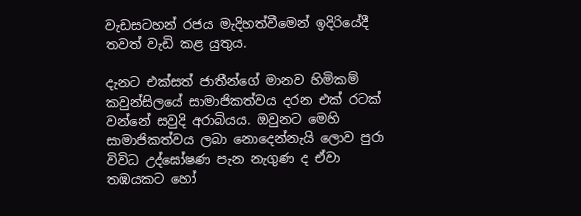වැඩසටහන් රජය මැදිහත්වීමෙන් ඉදිරියේදී තවත් වැඩි කළ යුතුය.

දැනට එක්සත් ජාතීන්ගේ මානව හිමිකම් කවුන්සිලයේ සාමාජිකත්වය දරන එක් රටක් වන්නේ සවුදි අරාබියය. ඔවුනට මෙහි සාමාජිකත්වය ලබා නොදෙන්නැයි ලොව පුරා විවිධ උද්ඝෝෂණ පැන නැගුණ ද ඒවා තඹයකට හෝ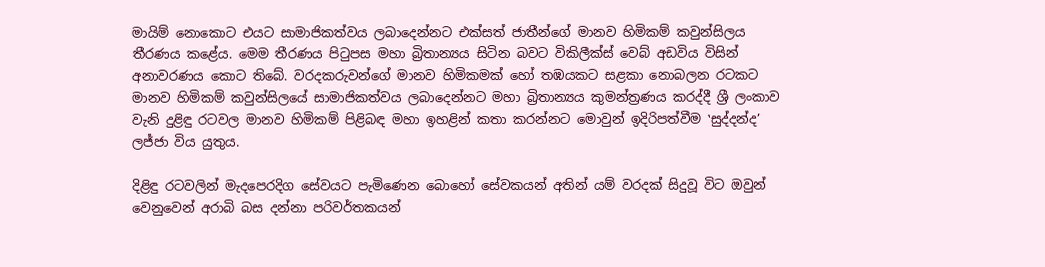මායිම් නොකොට එයට සාමාජිකත්වය ලබාදෙන්නට එක්සත් ජාතීන්ගේ මානව හිමිකම් කවුන්සිලය තීරණය කළේය. මෙම තීරණය පිටුපස මහා බ්‍රිතාන්‍යය සිටින බවට විකිලීක්ස් වෙබ් අඩවිය විසින් අනාවරණය කොට තිබේ. වරදකරුවන්ගේ මානව හිමිකමක් හෝ තඹයකට සළකා නොබලන රටකට මානව හිමිකම් කවුන්සිලයේ සාමාජිකත්වය ලබාදෙන්නට මහා බ්‍රිතාන්‍යය කුමන්ත්‍රණය කරද්දී ශ්‍රී ලංකාව වැනි දුළිඳු රටවල මානව හිමිකම් පිළිබඳ මහා ඉහළින් කතා කරන්නට මොවුන් ඉදිරිපත්වීම ‛සුද්දන්ද’ ලජ්ජා විය යුතුය.

දිළිඳු රටවලින් මැදපෙරදිග සේවයට පැමිණෙන බොහෝ සේවකයන් අතින් යම් වරදක් සිදුවූ විට ඔවුන් වෙනුවෙන් අරාබි බස දන්නා පරිවර්තකයන්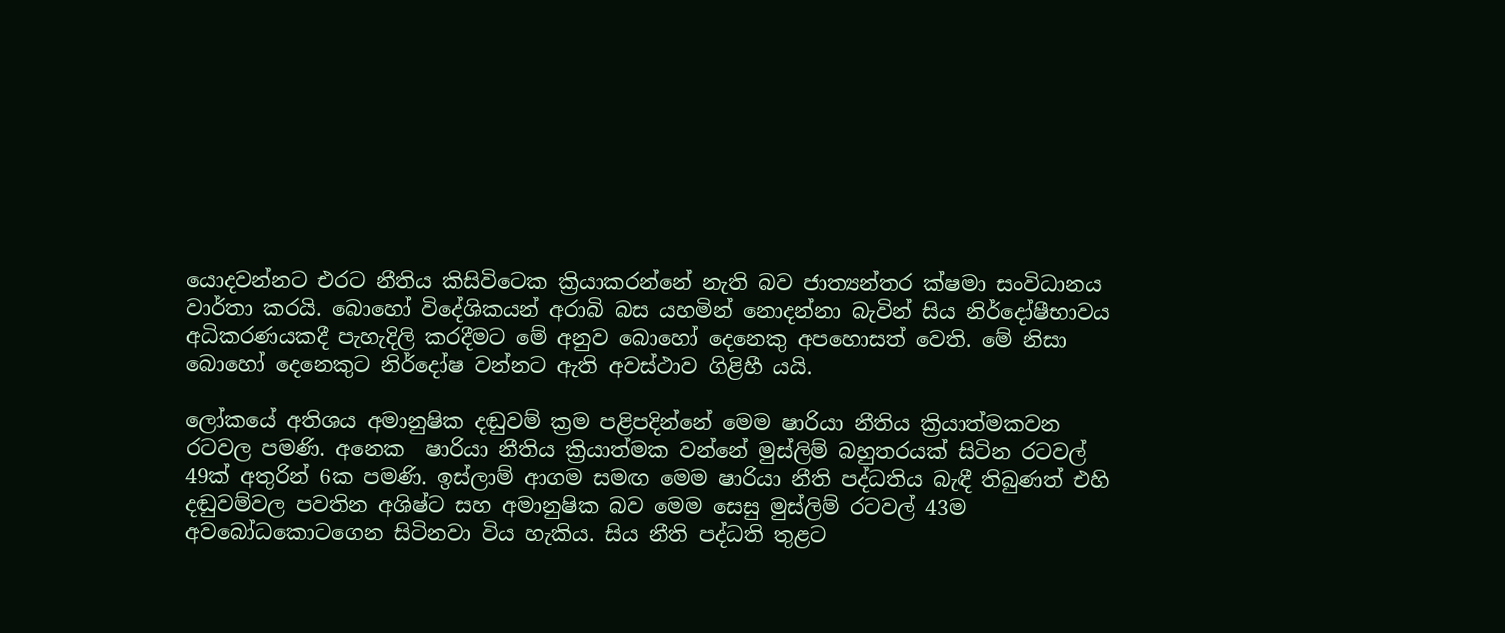යොදවන්නට එරට නීතිය කිසිවිටෙක ක්‍රියාකරන්නේ නැති බව ජාත්‍යන්තර ක්ෂමා සංවිධානය වාර්තා කරයි. බොහෝ විදේශිකයන් අරාබි බස යහමින් නොදන්නා බැවින් සිය නිර්දෝෂීභාවය අධිකරණයකදී පැහැදිලි කරදීමට මේ අනුව බොහෝ දෙනෙකු අපහොසත් වෙති. මේ නිසා බොහෝ දෙනෙකුට නිර්දෝෂ වන්නට ඇති අවස්ථාව ගිළිහී යයි.

ලෝකයේ අතිශය අමානුෂික දඬුවම් ක්‍රම පළිපදින්නේ මෙම ෂාරියා නීතිය ක්‍රියාත්මකවන රටවල පමණි. අනෙක  ෂාරියා නීතිය ක්‍රියාත්මක වන්නේ මුස්ලිම් බහුතරයක් සිටින රටවල් 49ක් අතුරින් 6ක පමණි. ඉස්ලාම් ආගම සමඟ මෙම ෂාරියා නීති පද්ධතිය බැඳී තිබුණත් එහි දඬුවම්වල පවතින අශිෂ්ට සහ අමානුෂික බව මෙම සෙසු මුස්ලිම් රටවල් 43ම අවබෝධකොටගෙන සිටිනවා විය හැකිය. සිය නීති පද්ධති තුළට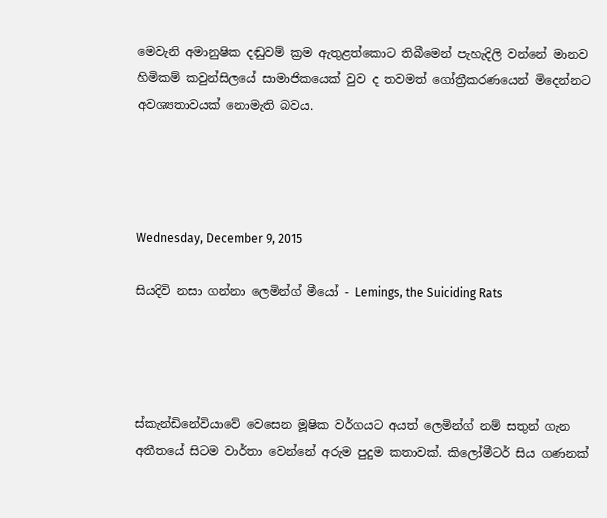මෙවැනි අමානුෂික දඬුවම් ක්‍රම ඇතුළත්කොට තිබීමෙන් පැහැදිලි වන්නේ මානව හිමිකම් කවුන්සිලයේ සාමාජිකයෙක් වුව ද තවමත් ගෝත්‍රීකරණයෙන් මිදෙන්නට අවශ්‍යතාවයක් නොමැති බවය.




Wednesday, December 9, 2015

සියදිවි නසා ගන්නා ලෙමින්ග් මීයෝ - Lemings, the Suiciding Rats




ස්කැන්ඩිනේවියාවේ වෙසෙන මූෂික වර්ගයට අයත් ලෙමින්ග් නම් සතුන් ගැන අතීතයේ සිටම වාර්තා වෙන්නේ අරුම පුදුම කතාවක්. කිලෝමීටර් සිය ගණනක්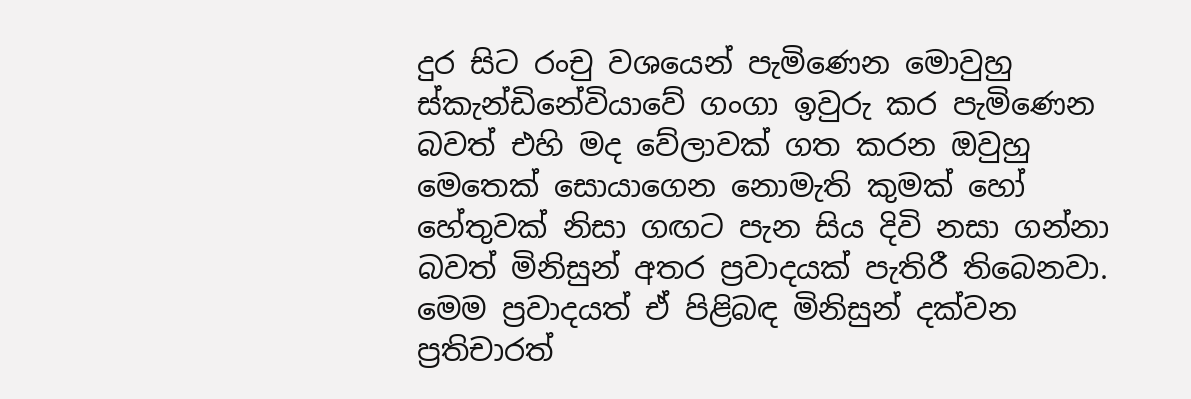දුර සිට රංචු වශයෙන් පැමිණෙන මොවුහු ස්කැන්ඩිනේවියාවේ ගංගා ඉවුරු කර පැමිණෙන බවත් එහි මද වේලාවක් ගත කරන ඔවුහු මෙතෙක් සොයාගෙන නොමැති කුමක් හෝ හේතුවක් නිසා ගඟට පැන සිය දිවි නසා ගන්නා බවත් මිනිසුන් අතර ප්‍රවාදයක් පැතිරී තිබෙනවා. මෙම ප්‍රවාදයත් ඒ පිළිබඳ මිනිසුන් දක්වන ප්‍රතිචාරත්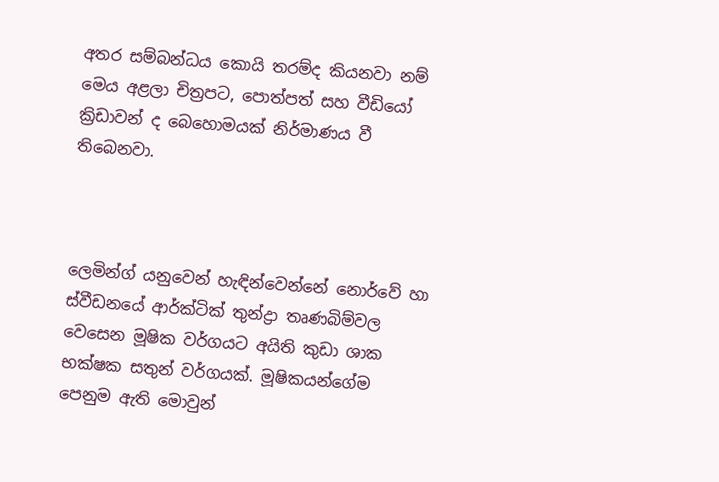අතර සම්බන්ධය කොයි තරම්ද කියනවා නම් මෙය අළලා චිත්‍රපට, පොත්පත් සහ වීඩියෝ ක්‍රිඩාවන් ද බෙහොමයක් නිර්මාණය වී තිබෙනවා.



ලෙමින්ග් යනුවෙන් හැඳින්වෙන්නේ නොර්වේ හා ස්වීඩනයේ ආර්ක්ටික් තුන්ද්‍රා තෘණබිම්වල වෙසෙන මූෂික වර්ගයට අයිති කුඩා ශාක භක්ෂක සතුන් වර්ගයක්. මූෂිකයන්ගේම පෙනුම ඇති මොවුන්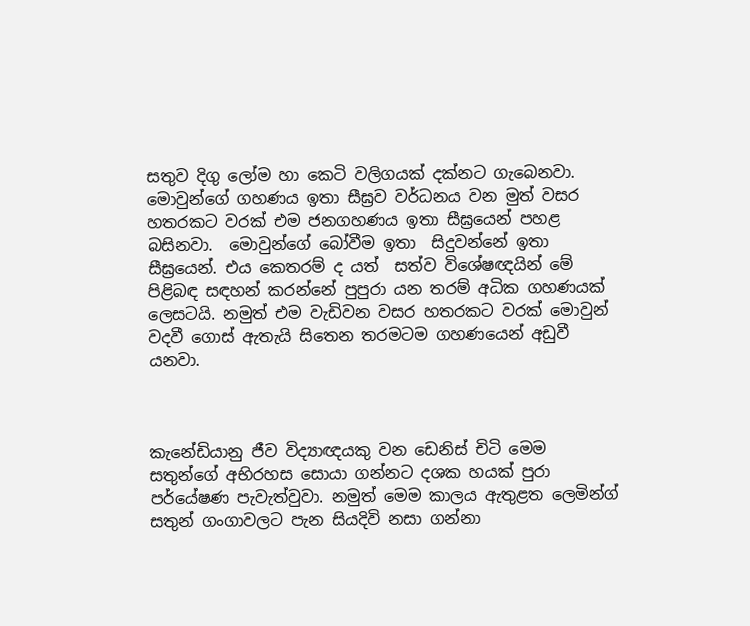සතුව දිගු ලෝම හා කෙටි වලිගයක් දක්නට ගැබෙනවා. මොවුන්ගේ ගහණය ඉතා සීඝ්‍රව වර්ධනය වන මුත් වසර හතරකට වරක් එම ජනගහණය ඉතා සීඝ්‍රයෙන් පහළ බසිනවා.  මොවුන්ගේ බෝවීම ඉතා  සිදුවන්නේ ඉතා සීඝ්‍රයෙන්. එය කෙතරම් ද යත්  සත්ව විශේෂඥයින් මේ පිළිබඳ සඳහන් කරන්නේ පුපුරා යන තරම් අධික ගහණයක් ලෙසටයි. නමුත් එම වැඩිවන වසර හතරකට වරක් මොවුන් වදවී ගොස් ඇතැයි සිතෙන තරමටම ගහණයෙන් අඩුවී යනවා.



කැනේඩියානු ජීව විද්‍යාඥයකු වන ඩෙනිස් චිටි මෙම සතුන්ගේ අභිරහස සොයා ගන්නට දශක හයක් පුරා පර්යේෂණ පැවැත්වුවා. නමුත් මෙම කාලය ඇතුළත ලෙමින්ග් සතුන් ගංගාවලට පැන සියදිවි නසා ගන්නා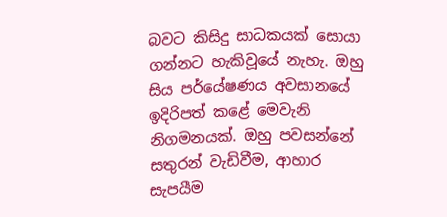බවට කිසිදු සාධකයක් සොයා ගන්නට හැකිවූයේ නැහැ. ඔහු සිය පර්යේෂණය අවසානයේ ඉදිරිපත් කළේ මෙවැනි නිගමනයක්. ඔහු පවසන්නේ සතුරන් වැඩිවීම, ආහාර සැපයීම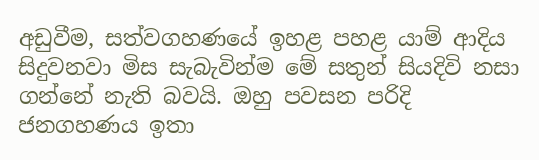අඩුවීම, සත්වගහණයේ ඉහළ පහළ යාම් ආදිය සිදුවනවා මිස සැබැවින්ම මේ සතුන් සියදිවි නසා ගන්නේ නැති බවයි. ඔහු පවසන පරිදි ජනගහණය ඉතා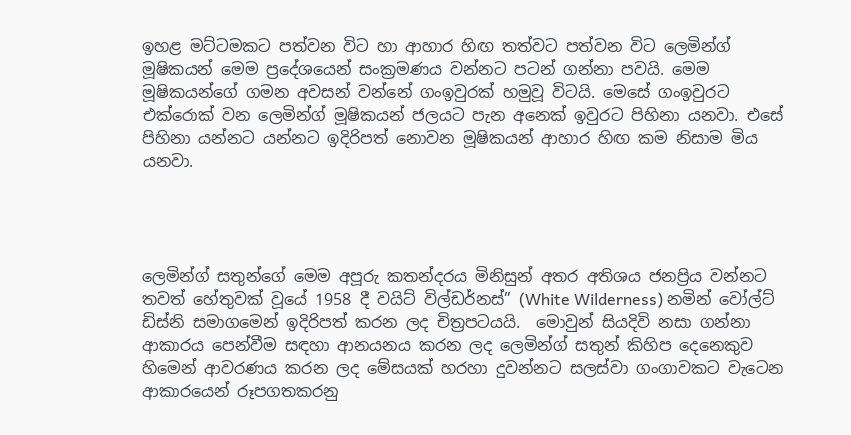ඉහළ මට්ටමකට පත්වන විට හා ආහාර හිඟ තත්වට පත්වන විට ලෙමින්ග් මූෂිකයන් මෙම ප්‍රදේශයෙන් සංක්‍රමණය වන්නට පටන් ගන්නා පවයි. මෙම මූෂිකයන්ගේ ගමන අවසන් වන්නේ ගංඉවුරක් හමුවූ විටයි. මෙසේ ගංඉවුරට එක්රොක් වන ලෙමින්ග් මූෂිකයන් ජලයට පැන අනෙක් ඉවුරට පිහිනා යනවා. එසේ පිහිනා යන්නට යන්නට ඉදිරිපත් නොවන මූෂිකයන් ආහාර හිඟ කම නිසාම මිය යනවා.




ලෙමින්ග් සතුන්ගේ මෙම අපූරු කතන්දරය මිනිසුන් අතර අතිශය ජනප්‍රිය වන්නට තවත් හේතුවක් වූයේ 1958 දී වයිට් විල්ඩර්නස්” (White Wilderness) නමින් වෝල්ට් ඩිස්නි සමාගමෙන් ඉදිරිපත් කරන ලද චිත්‍රපටයයි.  මොවුන් සියදිවි නසා ගන්නා ආකාරය පෙන්වීම සඳහා ආනයනය කරන ලද ලෙමින්ග් සතුන් කිහිප දෙනෙකුව හිමෙන් ආවරණය කරන ලද මේසයක් හරහා දුවන්නට සලස්වා ගංගාවකට වැටෙන ආකාරයෙන් රූපගතකරනු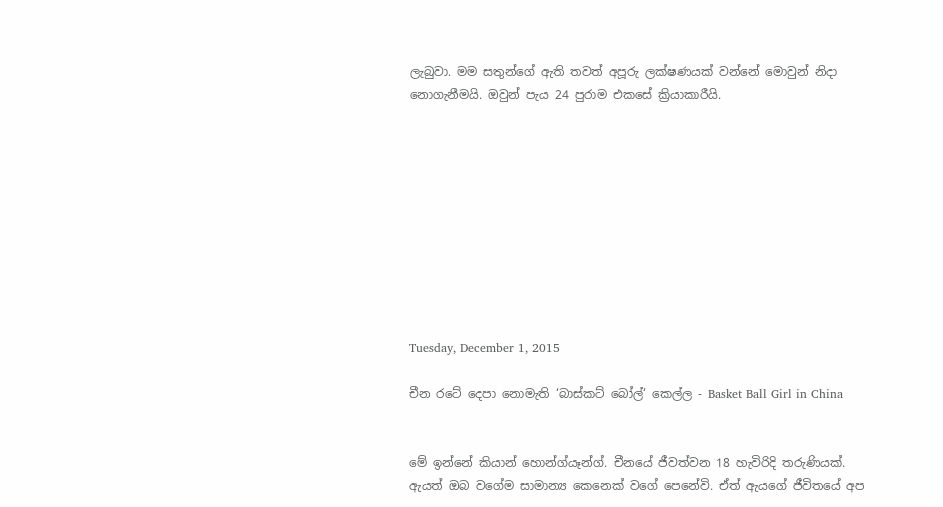ලැබුවා. මම සතුන්ගේ ඇති තවත් අපූරු ලක්ෂණයක් වන්නේ මොවුන් නිදා නොගැනීමයි. ඔවුන් පැය 24 පුරාම එකසේ ක්‍රියාකාරීයි.










Tuesday, December 1, 2015

චීන රටේ දෙපා නොමැති ‘බාස්කට් බෝල්‘ කෙල්ල - Basket Ball Girl in China


මේ ඉන්නේ කියාන් හොන්ග්යෑන්ග්. චීනයේ ජීවත්වන 18 හැවිරිදි තරුණියක්. ඇයත් ඔබ වගේම සාමාන්‍ය කෙනෙක් වගේ පෙනේවි. ඒත් ඇයගේ ජීවිතයේ අප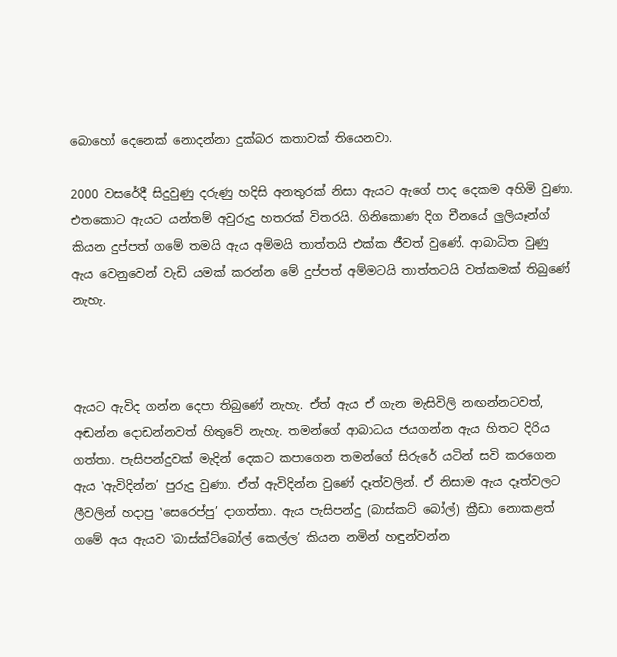බොහෝ දෙනෙක් නොදන්නා දුක්බර කතාවක් තියෙනවා.

2000 වසරේදී සිදුවුණු දරුණු හදිසි අනතුරක් නිසා ඇයට ඇගේ පාද දෙකම අහිමි වුණා. එතකොට ඇයට යන්තම් අවුරුදු හතරක් විතරයි. ගිනිකොණ දිග චීනයේ ලුලියෑන්ග් කියන දුප්පත් ගමේ තමයි ඇය අම්මයි තාත්තයි එක්ක ජීවත් වුණේ. ආබාධිත වුණු ඇය වෙනුවෙන් වැඩි යමක් කරන්න මේ දුප්පත් අම්මටයි තාත්තටයි වත්කමක් තිබුණේ නැහැ.



ඇයට ඇවිද ගන්න දෙපා තිබුණේ නැහැ. ඒත් ඇය ඒ ගැන මැසිවිලි නඟන්නටවත්, අඬන්න දොඩන්නවත් හිතුවේ නැහැ. තමන්ගේ ආබාධය ජයගන්න ඇය හිතට දිරිය ගත්තා. පැසිපන්දුවක් මැදින් දෙකට කපාගෙන තමන්ගේ සිරුරේ යටින් සවි කරගෙන ඇය ‛ඇවිදින්න’ පුරුදු වුණා. ඒත් ඇවිදින්න වුණේ දෑත්වලින්. ඒ නිසාම ඇය දෑත්වලට ලීවලින් හදාපු ‛සෙරෙප්පු’ දාගත්තා. ඇය පැසිපන්දු (බාස්කට් බෝල්) ක්‍රීඩා නොකළත් ගමේ අය ඇයව ‛බාස්ක්ට්බෝල් කෙල්ල’ කියන නමින් හඳුන්වන්න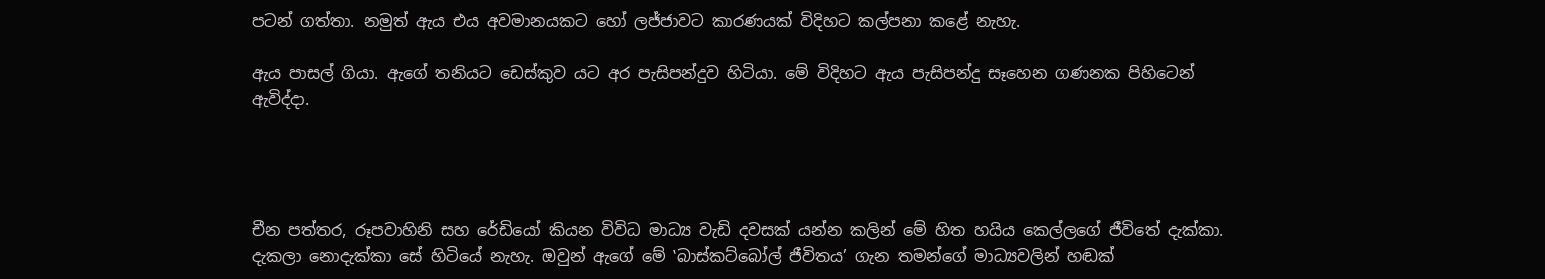පටන් ගත්තා. නමුත් ඇය එය අවමානයකට හෝ ලජ්ජාවට කාරණයක් විදිහට කල්පනා කළේ නැහැ.

ඇය පාසල් ගියා. ඇගේ තනියට ඩෙස්කුව යට අර පැසිපන්දුව හිටියා. මේ විදිහට ඇය පැසිපන්දු සෑහෙන ගණනක පිහිටෙන් ඇවිද්දා.




චීන පත්තර, රූපවාහිනි සහ රේඩියෝ කියන විවිධ මාධ්‍ය වැඩි දවසක් යන්න කලින් මේ හිත හයිය කෙල්ලගේ ජීවිතේ දැක්කා. දැකලා නොදැක්කා සේ හිටියේ නැහැ. ඔවුන් ඇගේ මේ ‛බාස්කට්බෝල් ජීවිතය’ ගැන තමන්ගේ මාධ්‍යවලින් හඬක්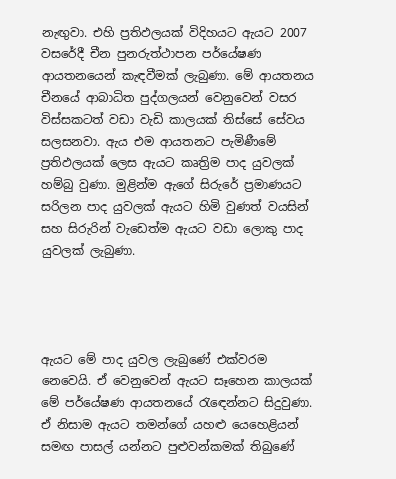නැඟුවා. එහි ප්‍රතිඵලයක් විදිහයට ඇයට 2007 වසරේදී චීන පුනරුත්ථාපන පර්යේෂණ ආයතනයෙන් කැඳවීමක් ලැබුණා. මේ ආයතනය චීනයේ ආබාධිත පුද්ගලයන් වෙනුවෙන් වසර විස්සකටත් වඩා වැඩි කාලයක් තිස්සේ සේවය සලසනවා. ඇය එම ආයතනට පැමිණීමේ ප්‍රතිඵලයක් ලෙස ඇයට කෘත්‍රිම පාද යුවලක් හම්බු වුණා. මුළින්ම ඇගේ සිරුරේ ප්‍රමාණයට සරිලන පාද යුවලක් ඇයට හිමි වුණත් වයසින් සහ සිරුරින් වැඩෙත්ම ඇයට වඩා ලොකු පාද යුවලක් ලැබුණා.




ඇයට මේ පාද යුවල ලැබුණේ එක්වරම නෙවෙයි. ඒ වෙනුවෙන් ඇයට සෑහෙන කාලයක් මේ පර්යේෂණ ආයතනයේ රැඳෙන්නට සිදුවුණා. ඒ නිසාම ඇයට තමන්ගේ යහළු යෙහෙළියන් සමඟ පාසල් යන්නට පුළුවන්කමක් තිබුණේ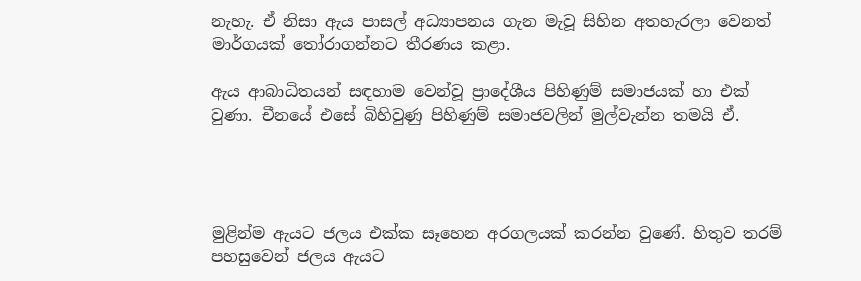නැහැ. ඒ නිසා ඇය පාසල් අධ්‍යාපනය ගැන මැවූ සිහින අතහැරලා වෙනත් මාර්ගයක් තෝරාගන්නට තීරණය කළා.

ඇය ආබාධිතයන් සඳහාම වෙන්වූ ප්‍රාදේශීය පිහිණුම් සමාජයක් හා එක් වුණා. චීනයේ එසේ බිහිවුණු පිහිණුම් සමාජවලින් මුල්වැන්න තමයි ඒ.




මුළින්ම ඇයට ජලය එක්ක සෑහෙන අරගලයක් කරන්න වුණේ. හිතුව තරම් පහසුවෙන් ජලය ඇයට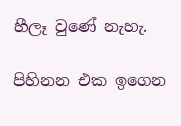හීලෑ වුණේ නැහැ.

පිහිනන එක ඉගෙන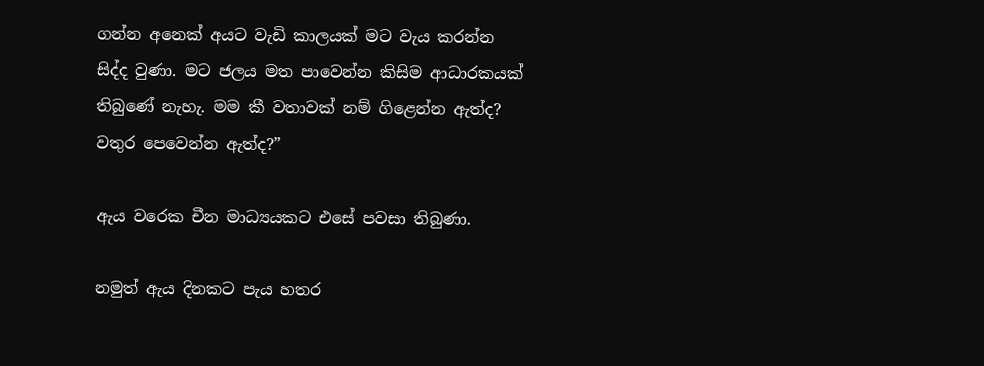ගන්න අනෙක් අයට වැඩි කාලයක් මට වැය කරන්න සිද්ද වුණා. මට ජලය මත පාවෙන්න කිසිම ආධාරකයක් තිබුණේ නැහැ. මම කී වතාවක් නම් ගිළෙන්න ඇත්ද? වතුර පෙවෙන්න ඇත්ද?”

ඇය වරෙක චීන මාධ්‍යයකට එසේ පවසා තිබුණා.

නමුත් ඇය දිනකට පැය හතර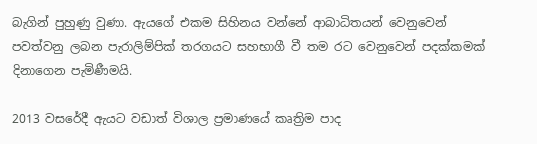බැගින් පුහුණු වුණා. ඇයගේ එකම සිහිනය වන්නේ ආබාධිතයන් වෙනුවෙන් පවත්වනු ලබන පැරාලිම්පික් තරගයට සහභාගී වී තම රට වෙනුවෙන් පදක්කමක් දිනාගෙන පැමිණීමයි.

2013 වසරේදී ඇයට වඩාත් විශාල ප්‍රමාණයේ කෘත්‍රිම පාද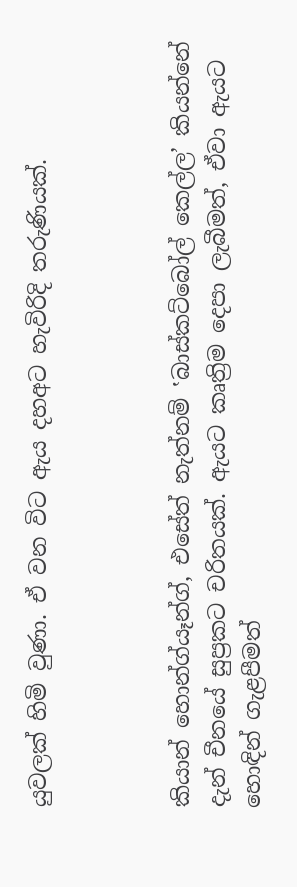යුවලක් හිමි වුණා. ඒ වන විට ඇය දහඅට හැවිරිදි තරුණියක්.



කියාන් හොන්ග්යෑන්ග්, එසේත් නැත්නම් ‛බාස්කට්බෝල් කෙල්ල’ කියන්නේ දැන් චීනයේ සුප්‍රකට චරිතයක්. ඇයට කෘත්‍රිම දෙපා ලැබීමත්, ඒවා ඇයට හොඳින් ගැළපීමත්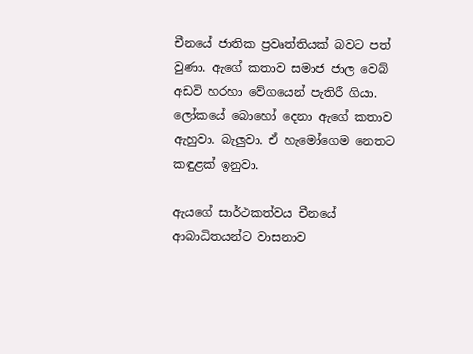චීනයේ ජාතික ප්‍රවෘත්තියක් බවට පත් වුණා. ඇගේ කතාව සමාජ ජාල වෙබ් අඩවි හරහා වේගයෙන් පැතිරී ගියා. ලෝකයේ බොහෝ දෙනා ඇගේ කතාව ඇහුවා. බැලුවා. ඒ හැමෝගෙම නෙතට කඳුළක් ඉනුවා.

ඇයගේ සාර්ථකත්වය චීනයේ ආබාධිතයන්ට වාසනාව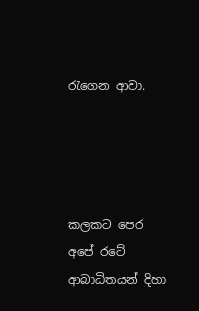රැගෙන ආවා.




කලකට පෙර අපේ රටේ ආබාධිතයන් දිහා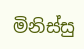මිනිස්සු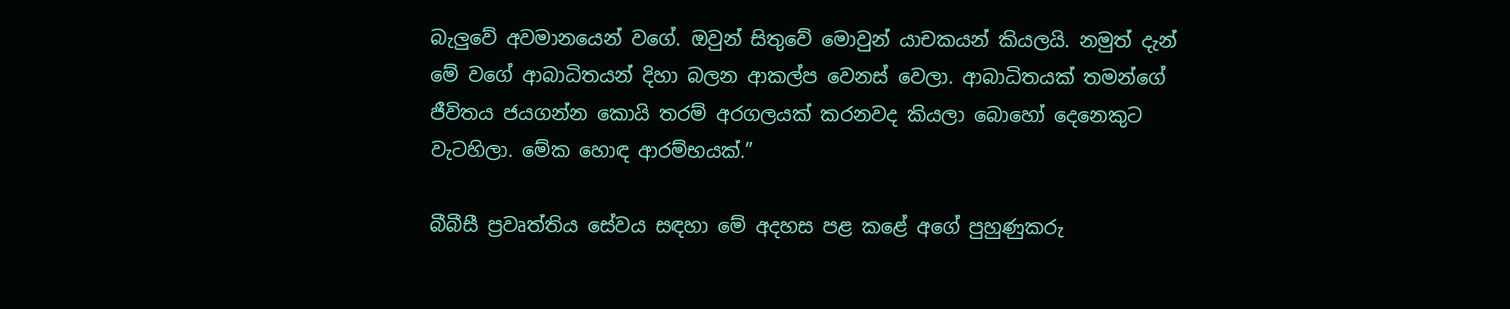බැලුවේ අවමානයෙන් වගේ. ඔවුන් සිතුවේ මොවුන් යාචකයන් කියලයි. නමුත් දැන් මේ වගේ ආබාධිතයන් දිහා බලන ආකල්ප වෙනස් වෙලා. ආබාධිතයක් තමන්ගේ ජීවිතය ජයගන්න කොයි තරම් අරගලයක් කරනවද කියලා බොහෝ දෙනෙකුට වැටහිලා. මේක හොඳ ආරම්භයක්.”

බීබීසී ප්‍රවෘත්තිය සේවය සඳහා මේ අදහස පළ කළේ අගේ පුහුණුකරු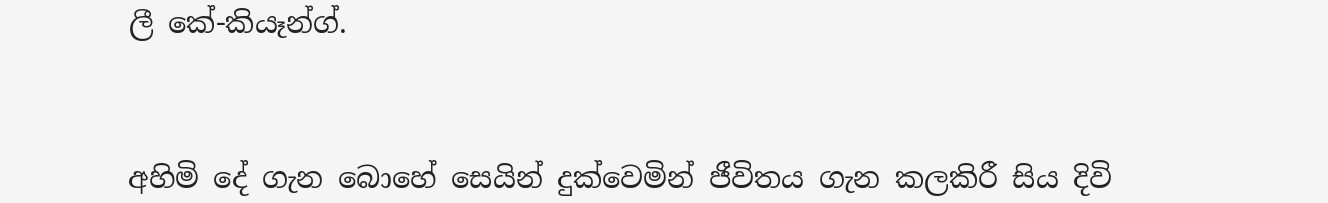ලී කේ-කියෑන්ග්.



අහිමි දේ ගැන බොහේ සෙයින් දුක්වෙමින් ජීවිතය ගැන කලකිරී සිය දිවි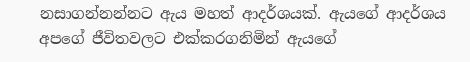නසාගන්නන්නට ඇය මහත් ආදර්ශයක්. ඇයගේ ආදර්ශය අපගේ ජීවිතවලට එක්කරගනිමින් ඇයගේ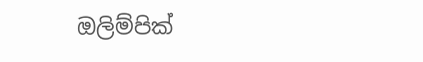ඔලිම්පික්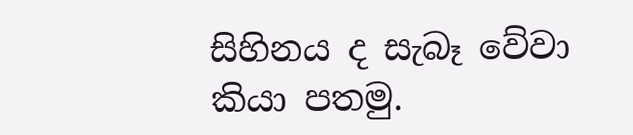සිහිනය ද සැබෑ වේවා කියා පතමු.